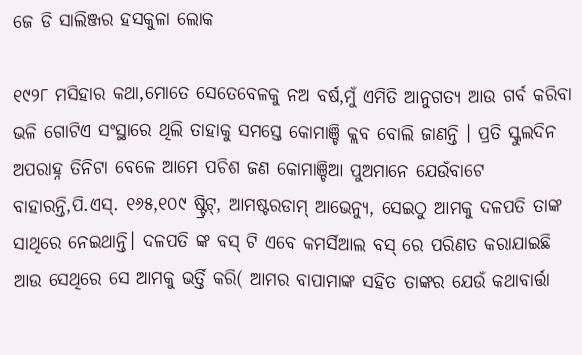ଜେ ଡି ସାଲିଞ୍ଜର ହସକୁଳା ଲୋକ

୧୯୨୮ ମସିହାର କଥା,ମୋତେ ସେତେବେଳକୁ ନଅ ବର୍ଷ,ମୁଁ ଏମିତି ଆନୁଗତ୍ୟ ଆଉ ଗର୍ବ କରିବା ଭଳି ଗୋଟିଏ ସଂସ୍ଥାରେ ଥିଲି ତାହାକୁ ସମସ୍ତେ କୋମାଞ୍ଚି କ୍ଲବ ବୋଲି ଜାଣନ୍ତି । ପ୍ରତି ସ୍କୁଲଦିନ ଅପରାହ୍ନ ତିନିଟା ବେଳେ ଆମେ ପଚିଶ ଜଣ କୋମାଞ୍ଚିଆ ପୁଅମାନେ ଯେଉଁବାଟେ ବାହାରନ୍ତି,ପି.ଏସ୍. ୧୬୫,୧୦୯ ଷ୍ଟ୍ରିଟ୍, ଆମଷ୍ଟରଡାମ୍ ଆଭେନ୍ୟୁ, ସେଇଠୁ ଆମକୁ ଦଳପତି ତାଙ୍କ ସାଥିରେ ନେଇଥାନ୍ତି। ଦଳପତି ଙ୍କ ବସ୍ ଟି ଏବେ କମର୍ସିଆଲ ବସ୍ ରେ ପରିଣତ କରାଯାଇଛି ଆଉ ସେଥିରେ ସେ ଆମକୁ ଭର୍ତ୍ତି କରି( ଆମର ବାପାମାଙ୍କ ସହିତ ତାଙ୍କର ଯେଉଁ କଥାବାର୍ତ୍ତା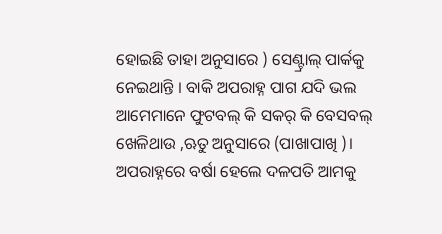ହୋଇଛି ତାହା ଅନୁସାରେ ) ସେଣ୍ଟ୍ରାଲ୍ ପାର୍କକୁ ନେଇଥାନ୍ତି । ବାକି ଅପରାହ୍ନ ପାଗ ଯଦି ଭଲ ଆମେମାନେ ଫୁଟବଲ୍ କି ସକର୍ କି ବେସବଲ୍ ଖେଳିଥାଉ ,ଋତୁ ଅନୁସାରେ (ପାଖାପାଖି )। ଅପରାହ୍ନରେ ବର୍ଷା ହେଲେ ଦଳପତି ଆମକୁ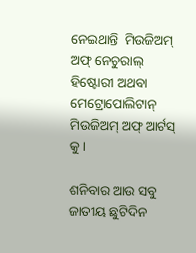ନେଇଥାନ୍ତି  ମିଉଜିଅମ୍ ଅଫ୍ ନେଚୁରାଲ୍ ହିଷ୍ଟୋରୀ ଅଥବା ମେଟ୍ରୋପୋଲିଟାନ୍ ମିଉଜିଅମ୍ ଅଫ୍ ଆର୍ଟସ୍ କୁ ।

ଶନିବାର ଆଉ ସବୁ ଜାତୀୟ ଛୁଟିଦିନ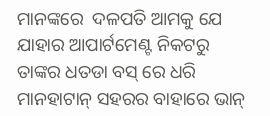ମାନଙ୍କରେ  ଦଳପତି ଆମକୁ ଯେ ଯାହାର ଆପାର୍ଟମେଣ୍ଟ ନିକଟରୁ ତାଙ୍କର ଧତଡା ବସ୍ ରେ ଧରି ମାନହାଟାନ୍ ସହରର ବାହାରେ ଭାନ୍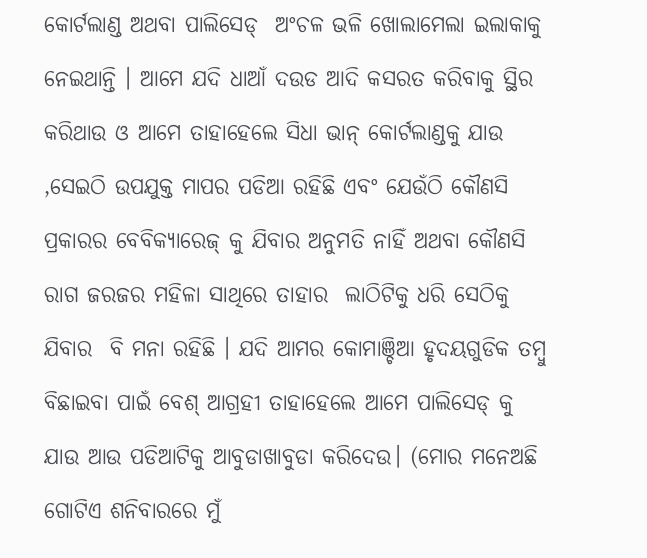କୋର୍ଟଲାଣ୍ଡ ଅଥବା ପାଲିସେଡ୍  ଅଂଚଳ ଭଳି ଖୋଲାମେଲା ଇଲାକାକୁ ନେଇଥାନ୍ତି । ଆମେ ଯଦି ଧାଆଁ ଦଉଡ ଆଦି କସରତ କରିବାକୁ ସ୍ଥିର କରିଥାଉ ଓ ଆମେ ତାହାହେଲେ ସିଧା ଭାନ୍ କୋର୍ଟଲାଣ୍ଡକୁ ଯାଉ ,ସେଇଠି ଉପଯୁକ୍ତ ମାପର ପଡିଆ ରହିଛି ଏବଂ ଯେଉଁଠି କୌଣସି ପ୍ରକାରର ବେବିକ୍ୟାରେଜ୍ କୁ ଯିବାର ଅନୁମତି ନାହିଁ ଅଥବା କୌଣସି ରାଗ ଜରଜର ମହିଳା ସାଥିରେ ତାହାର  ଲାଠିଟିକୁ ଧରି ସେଠିକୁ ଯିବାର  ବି ମନା ରହିଛି । ଯଦି ଆମର କୋମାଞ୍ଚିଆ ହୃଦୟଗୁଡିକ ତମ୍ବୁ ବିଛାଇବା ପାଇଁ ବେଶ୍ ଆଗ୍ରହୀ ତାହାହେଲେ ଆମେ ପାଲିସେଡ୍ କୁ ଯାଉ ଆଉ ପଡିଆଟିକୁ ଆବୁଡାଖାବୁଡା କରିଦେଉ। (ମୋର ମନେଅଛି ଗୋଟିଏ ଶନିବାରରେ ମୁଁ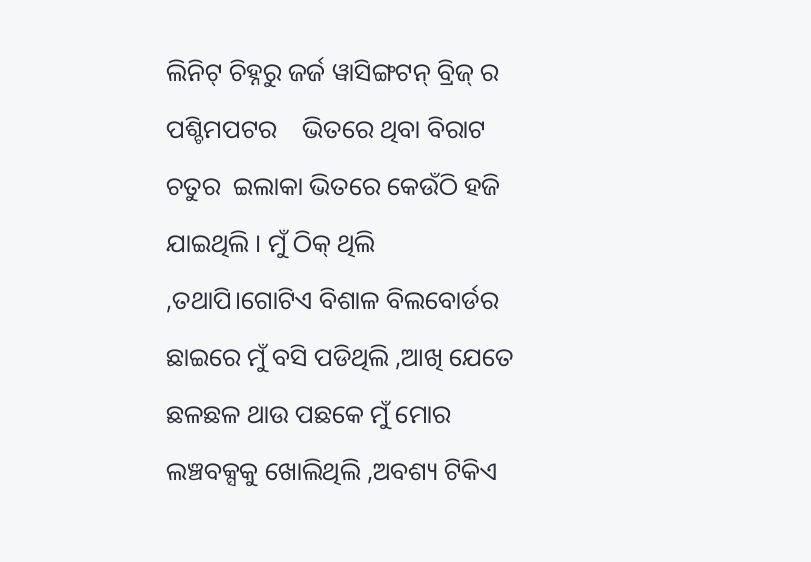ଲିନିଟ୍ ଚିହ୍ନରୁ ଜର୍ଜ ୱାସିଙ୍ଗଟନ୍ ବ୍ରିଜ୍ ର ପଶ୍ଚିମପଟର    ଭିତରେ ଥିବା ବିରାଟ ଚତୁର  ଇଲାକା ଭିତରେ କେଉଁଠି ହଜି
ଯାଇଥିଲି । ମୁଁ ଠିକ୍ ଥିଲି ,ତଥାପି।ଗୋଟିଏ ବିଶାଳ ବିଲବୋର୍ଡର ଛାଇରେ ମୁଁ ବସି ପଡିଥିଲି ,ଆଖି ଯେତେ ଛଳଛଳ ଥାଉ ପଛକେ ମୁଁ ମୋର ଲଞ୍ଚବକ୍ସକୁ ଖୋଲିଥିଲି ,ଅବଶ୍ୟ ଟିକିଏ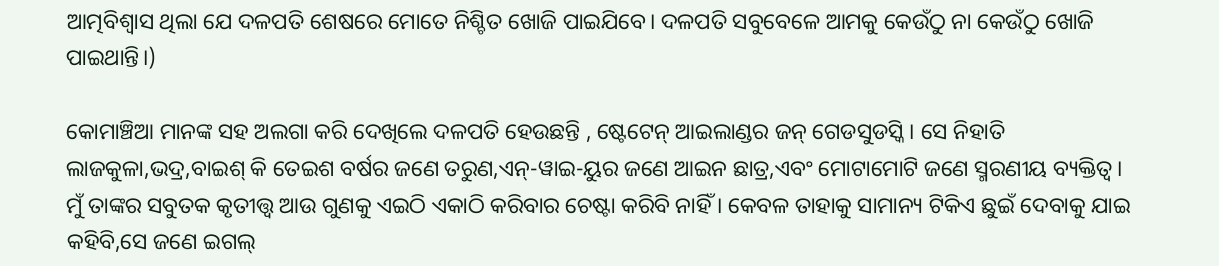ଆତ୍ମବିଶ୍ୱାସ ଥିଲା ଯେ ଦଳପତି ଶେଷରେ ମୋତେ ନିଶ୍ଚିତ ଖୋଜି ପାଇଯିବେ। ଦଳପତି ସବୁବେଳେ ଆମକୁ କେଉଁଠୁ ନା କେଉଁଠୁ ଖୋଜି ପାଇଥାନ୍ତି।)

କୋମାଞ୍ଚିଆ ମାନଙ୍କ ସହ ଅଲଗା କରି ଦେଖିଲେ ଦଳପତି ହେଉଛନ୍ତି , ଷ୍ଟେଟେନ୍ ଆଇଲାଣ୍ଡର ଜନ୍ ଗେଡସୁଡସ୍କି। ସେ ନିହାତି ଲାଜକୁଳା,ଭଦ୍ର,ବାଇଶ୍ କି ତେଇଶ ବର୍ଷର ଜଣେ ତରୁଣ,ଏନ୍-ୱାଇ-ୟୁର ଜଣେ ଆଇନ ଛାତ୍ର,ଏବଂ ମୋଟାମୋଟି ଜଣେ ସ୍ମରଣୀୟ ବ୍ୟକ୍ତିତ୍ୱ। ମୁଁ ତାଙ୍କର ସବୁତକ କୃତୀତ୍ତ୍ୱ ଆଉ ଗୁଣକୁ ଏଇଠି ଏକାଠି କରିବାର ଚେଷ୍ଟା କରିବି ନାହିଁ । କେବଳ ତାହାକୁ ସାମାନ୍ୟ ଟିକିଏ ଛୁଇଁ ଦେବାକୁ ଯାଇ କହିବି,ସେ ଜଣେ ଇଗଲ୍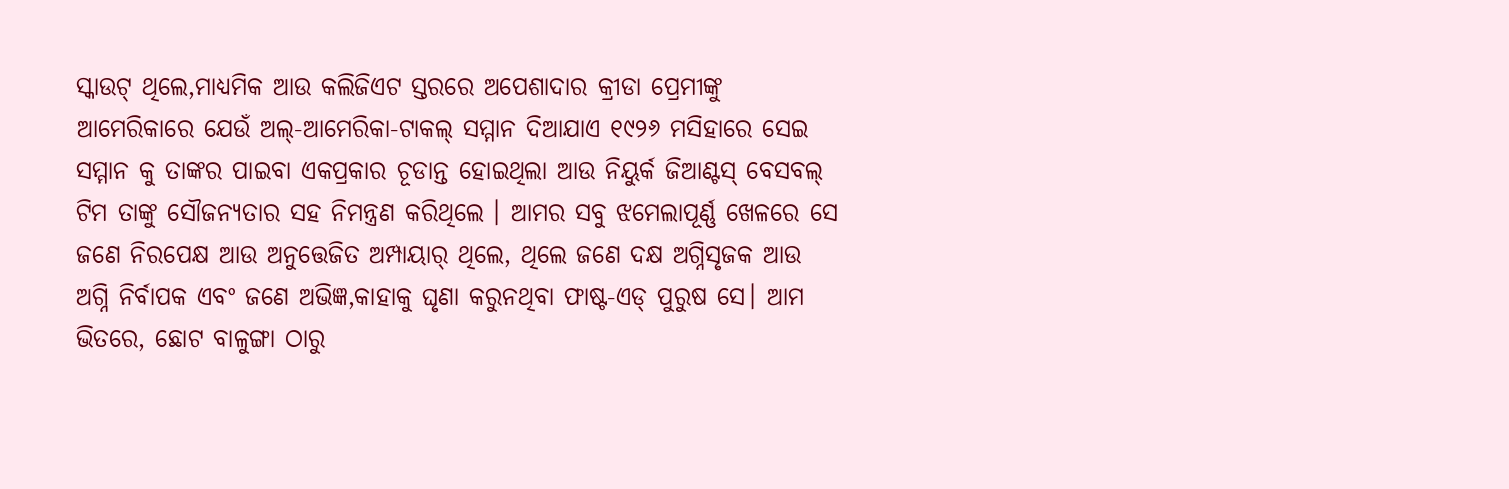ସ୍କାଉଟ୍ ଥିଲେ,ମାଧ୍ୟମିକ ଆଉ କଲିଜିଏଟ ସ୍ତରରେ ଅପେଶାଦାର କ୍ରୀଡା ପ୍ରେମୀଙ୍କୁ ଆମେରିକାରେ ଯେଉଁ ଅଲ୍-ଆମେରିକା-ଟାକଲ୍ ସମ୍ମାନ ଦିଆଯାଏ ୧୯୨୬ ମସିହାରେ ସେଇ ସମ୍ମାନ କୁ ତାଙ୍କର ପାଇବା ଏକପ୍ରକାର ଚୂଡାନ୍ତ ହୋଇଥିଲା ଆଉ ନିୟୁର୍କ ଜିଆଣ୍ଟସ୍ ବେସବଲ୍ ଟିମ ତାଙ୍କୁ ସୌଜନ୍ୟତାର ସହ ନିମନ୍ତ୍ରଣ କରିଥିଲେ । ଆମର ସବୁ ଝମେଲାପୂର୍ଣ୍ଣ ଖେଳରେ ସେ ଜଣେ ନିରପେକ୍ଷ ଆଉ ଅନୁତ୍ତେଜିତ ଅମ୍ପାୟାର୍ ଥିଲେ, ଥିଲେ ଜଣେ ଦକ୍ଷ ଅଗ୍ନିସୃଜକ ଆଉ ଅଗ୍ନି ନିର୍ବାପକ ଏବଂ ଜଣେ ଅଭିଜ୍ଞ,କାହାକୁ ଘୃଣା କରୁନଥିବା ଫାଷ୍ଟ-ଏଡ୍ ପୁରୁଷ ସେ। ଆମ ଭିତରେ, ଛୋଟ ବାଳୁଙ୍ଗା ଠାରୁ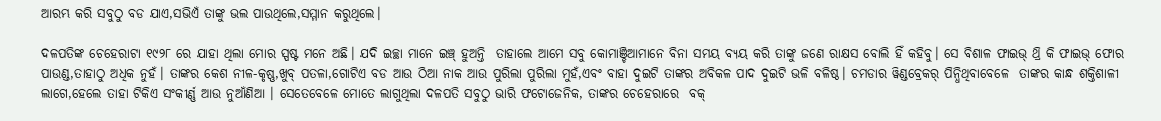ଆରମ୍ଭ କରି ସବୁଠୁ ବଡ ଯାଏ,ସଭିଏଁ ତାଙ୍କୁ ଭଲ ପାଉଥିଲେ,ସମ୍ମାନ କରୁଥିଲେ।

ଦଳପତିଙ୍କ ଚେହେରାଟା ୧୯୨୮ ରେ ଯାହା ଥିଲା ମୋର ସ୍ପଷ୍ଟ ମନେ ଅଛି। ଯଦି ଇଚ୍ଛା ମାନେ ଇଞ୍ଚ୍ ହୁଅନ୍ତି  ତାହାଲେ ଆମେ ସବୁ କୋମାଞ୍ଚିଆମାନେ ବିନା ସମୟ ବ୍ୟୟ କରି ତାଙ୍କୁ ଜଣେ ରାକ୍ଷସ ବୋଲି ହିଁ କହିବୁ। ସେ ବିଶାଳ ଫାଇଭ୍ ଥ୍ରି କି ଫାଇଭ୍ ଫୋର ପାଉଣ୍ଡ,ତାହାଠୁ ଅଧିକ ନୁହଁ। ତାଙ୍କର କେଶ ନୀଳ-କୃଷ୍ଣ,ଖୁବ୍ ପତଳା,ଗୋଟିଏ ବଡ ଆଉ ଠିଆ ନାକ ଆଉ ପୁରିଲା ପୁରିଲା ମୁହଁ,ଏବଂ ବାହା ଦୁଇଟି ତାଙ୍କର ଅବିକଳ ପାଦ ଦୁଇଟି ଭଳି ବଳିଷ୍ଠ। ଚମଡାର ୱିଣ୍ଡବ୍ରେକର୍ ପିନ୍ଧିଥିବାବେଳେ  ତାଙ୍କର କାନ୍ଧ ଶକ୍ତିଶାଳୀ ଲାଗେ,ହେଲେ ତାହା ଟିକିଏ ସଂକୀର୍ଣ୍ଣ ଆଉ ନୁଆଁଣିଆ । ସେତେବେଳେ ମୋତେ ଲାଗୁଥିଲା ଦଳପତି ସବୁଠୁ ଭାରି ଫଟୋଜେନିକ, ତାଙ୍କର ଚେହେରାରେ  ବକ୍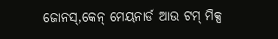ଜୋନସ୍,କେନ୍ ମେୟନାର୍ଡ ଆଉ ଟମ୍ ମିକ୍ସ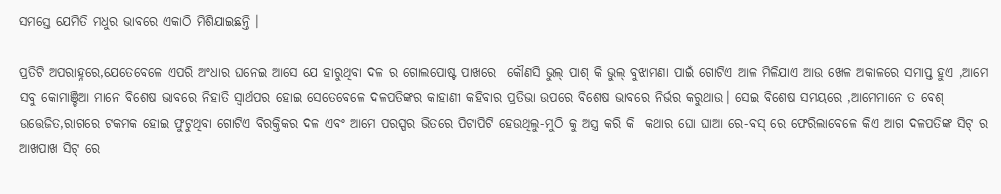ସମସ୍ତେ ଯେମିତି ମଧୁର ଭାବରେ ଏକାଠି ମିଶିଯାଇଛନ୍ତି ।

ପ୍ରତିଟି ଅପରାହ୍ନରେ,ଯେତେବେଳେ ଏପରି ଅଂଧାର ଘନେଇ ଆସେ ଯେ ହାରୁଥିବା ଦଳ ର ଗୋଲପୋଷ୍ଟ ପାଖରେ  କୌଣସି ଭୁଲ୍ ପାଶ୍ କି ଭୁଲ୍ ବୁଝାମଣା ପାଇଁ ଗୋଟିଏ ଆଳ ମିଳିଯାଏ ଆଉ ଖେଳ ଅକାଳରେ ସମାପ୍ତ ହୁଏ ,ଆମେ ସବୁ କୋମାଞ୍ଚିଆ ମାନେ ବିଶେଷ ଭାବରେ ନିହାତି ସ୍ୱାର୍ଥପର ହୋଇ ସେତେବେଳେ ଦଳପତିଙ୍କର କାହାଣୀ କହିବାର ପ୍ରତିଭା ଉପରେ ବିଶେଷ ଭାବରେ ନିର୍ଭର କରୁଥାଉ। ସେଇ ବିଶେଷ ସମୟରେ ,ଆମେମାନେ ତ ବେଶ୍ ଉତ୍ତେଜିତ,ରାଗରେ ଟକମକ ହୋଇ ଫୁଟୁଥିବା ଗୋଟିଏ ବିରକ୍ତିକର ଦଳ ଏବଂ ଆମେ ପରସ୍ପର ଭିତରେ ପିଟାପିଟି ହେଉଥିଲୁ-ମୁଠି କୁ ଅସ୍ତ୍ର କରି କି  କଥାର ଘୋ ଘାଆ ରେ-ବସ୍ ରେ ଫେରିଲାବେଳେ କିଏ ଆଗ ଦଳପତିଙ୍କ ସିଟ୍ ର ଆଖପାଖ ସିଟ୍ ରେ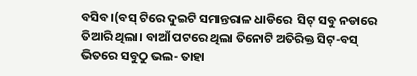ବସିବ।(ବସ୍ ଟିରେ ଦୁଇଟି ସମାନ୍ତରାଳ ଧାଡିରେ  ସିଟ୍ ସବୁ ନଡାରେ ତିଆରି ଥିଲା। ବାଆଁ ପଟରେ ଥିଲା ତିନୋଟି ଅତିରିକ୍ତ ସିଟ୍-ବସ୍ ଭିତରେ ସବୁଠୁ ଭଲ- ତାହା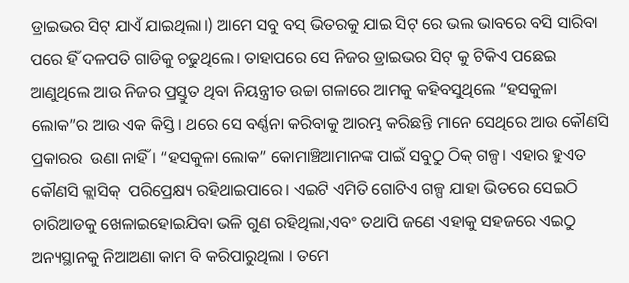ଡ୍ରାଇଭର ସିଟ୍ ଯାଏଁ ଯାଇଥିଲା।) ଆମେ ସବୁ ବସ୍ ଭିତରକୁ ଯାଇ ସିଟ୍ ରେ ଭଲ ଭାବରେ ବସି ସାରିବା ପରେ ହିଁ ଦଳପତି ଗାଡିକୁ ଚଢୁଥିଲେ। ତାହାପରେ ସେ ନିଜର ଡ୍ରାଇଭର ସିଟ୍ କୁ ଟିକିଏ ପଛେଇ ଆଣୁଥିଲେ ଆଉ ନିଜର ପ୍ରସ୍ତୁତ ଥିବା ନିୟନ୍ତ୍ରୀତ ଉଚ୍ଚା ଗଳାରେ ଆମକୁ କହିବସୁଥିଲେ “ହସକୁଳା ଲୋକ”ର ଆଉ ଏକ କିସ୍ତି । ଥରେ ସେ ବର୍ଣ୍ଣନା କରିବାକୁ ଆରମ୍ଭ କରିଛନ୍ତି ମାନେ ସେଥିରେ ଆଉ କୌଣସି ପ୍ରକାରର  ଉଣା ନାହିଁ । “ହସକୁଳା ଲୋକ” କୋମାଞ୍ଚିଆମାନଙ୍କ ପାଇଁ ସବୁଠୁ ଠିକ୍ ଗଳ୍ପ। ଏହାର ହୁଏତ କୌଣସି କ୍ଲାସିକ୍  ପରିପ୍ରେକ୍ଷ୍ୟ ରହିଥାଇପାରେ। ଏଇଟି ଏମିତି ଗୋଟିଏ ଗଳ୍ପ ଯାହା ଭିତରେ ସେଇଠି ଚାରିଆଡକୁ ଖେଳାଇହୋଇଯିବା ଭଳି ଗୁଣ ରହିଥିଲା,ଏବଂ ତଥାପି ଜଣେ ଏହାକୁ ସହଜରେ ଏଇଠୁ ଅନ୍ୟସ୍ଥାନକୁ ନିଆଅଣା କାମ ବି କରିପାରୁଥିଲା । ତମେ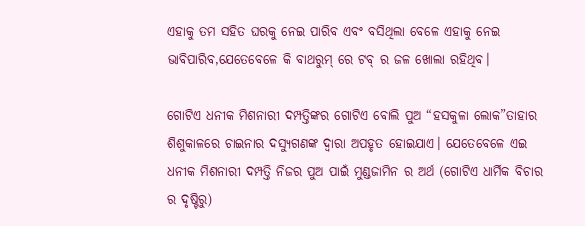ଏହାକୁ ତମ ସହିତ ଘରକୁ ନେଇ ପାରିବ ଏବଂ ବସିଥିଲା ବେଳେ ଏହାକୁ ନେଇ ଭାବିପାରିବ,ଯେତେବେଳେ କି ବାଥରୁମ୍ ରେ ଟବ୍ ର ଜଳ ଖୋଲା ରହିଥିବ।

ଗୋଟିଏ ଧନୀକ ମିଶନାରୀ ଦମ୍ପତ୍ତିଙ୍କର ଗୋଟିଏ ବୋଲି ପୁଅ “ହସକୁଳା ଲୋକ”ତାହାର ଶିଶୁକାଳରେ ଚାଇନାର ଦସ୍ୟୁଗଣଙ୍କ ଦ୍ୱାରା ଅପହୃତ ହୋଇଯାଏ। ଯେତେବେଳେ ଏଇ ଧନୀକ ମିଶନାରୀ ଦମ୍ପତ୍ତି ନିଜର ପୁଅ ପାଇଁ ମୁଣ୍ଡଜାମିନ ର ଅର୍ଥ (ଗୋଟିଏ ଧାର୍ମିକ ବିଚାର ର ଦୃଷ୍ଟିରୁ)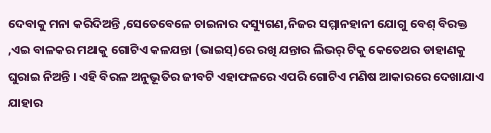ଦେବାକୁ ମନା କରିଦିଅନ୍ତି ,ସେତେବେଳେ ଚାଇନାର ଦସ୍ୟୁଗଣ,ନିଜର ସମ୍ମାନହାନୀ ଯୋଗୁ ବେଶ୍ ବିରକ୍ତ ,ଏଇ ବାଳକର ମଥାକୁ ଗୋଟିଏ କଳଯନ୍ତା (ଭାଇସ୍)ରେ ରଖି ଯନ୍ତାର ଲିଭର୍ ଟିକୁ କେତେଥର ଡାହାଣକୁ ଘୁରାଇ ନିଅନ୍ତି । ଏହି ବିରଳ ଅନୁଭୂତିର ଜୀବଟି ଏହାଫଳରେ ଏପରି ଗୋଟିଏ ମଣିଷ ଆକାରରେ ଦେଖାଯାଏ ଯାହାର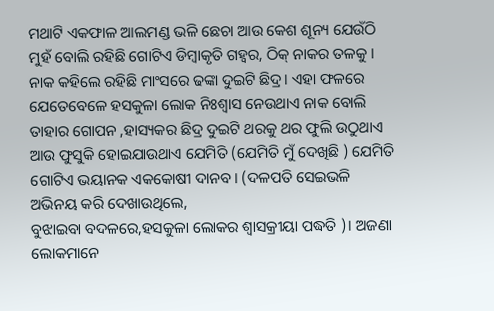ମଥାଟି ଏକଫାଳ ଆଲମଣ୍ଡ ଭଳି ଛେଚା ଆଉ କେଶ ଶୂନ୍ୟ ଯେଉଁଠି ମୁହଁ ବୋଲି ରହିଛି ଗୋଟିଏ ଡିମ୍ବାକୃତି ଗହ୍ୱର, ଠିକ୍ ନାକର ତଳକୁ । ନାକ କହିଲେ ରହିଛି ମାଂସରେ ଢଙ୍କା ଦୁଇଟି ଛିଦ୍ର। ଏହା ଫଳରେ ଯେତେବେଳେ ହସକୁଳା ଲୋକ ନିଃଶ୍ୱାସ ନେଉଥାଏ ନାକ ବୋଲି ତାହାର ଗୋପନ ,ହାସ୍ୟକର ଛିଦ୍ର ଦୁଇଟି ଥରକୁ ଥର ଫୁଲି ଉଠୁଥାଏ ଆଉ ଫୁସୁକି ହୋଇଯାଉଥାଏ ଯେମିତି (ଯେମିତି ମୁଁ ଦେଖିଛି ) ଯେମିତି ଗୋଟିଏ ଭୟାନକ ଏକକୋଷୀ ଦାନବ। (ଦଳପତି ସେଇଭଳି ଅଭିନୟ କରି ଦେଖାଉଥିଲେ,
ବୁଝାଇବା ବଦଳରେ,ହସକୁଳା ଲୋକର ଶ୍ୱାସକ୍ରୀୟା ପଦ୍ଧତି )। ଅଜଣା ଲୋକମାନେ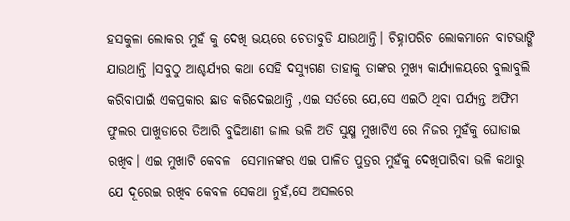ହସକୁଳା ଲୋକର ମୁହଁ କୁ ଦେଖି ଭୟରେ ଚେତାବୁଡି ଯାଉଥାନ୍ତି। ଚିହ୍ନାପରିଚ ଲୋକମାନେ ବାଟଭାଙ୍ଗି ଯାଉଥାନ୍ତି ।ସବୁଠୁ ଆଶ୍ଚର୍ଯ୍ୟର କଥା ସେହି ଦସ୍ୟୁଗଣ ତାହାକୁ ତାଙ୍କର ମୁଖ୍ୟ କାର୍ଯ୍ୟାଳୟରେ ବୁଲାବୁଲି କରିବାପାଇଁ ଏକପ୍ରକାର ଛାଡ କରିଦେଇଥାନ୍ତି ,ଏଇ ସର୍ତରେ ଯେ,ସେ ଏଇଠି ଥିବା ପର୍ଯ୍ୟନ୍ତ ଅଫିମ ଫୁଲର ପାଖୁଡାରେ ତିଆରି ବୁଢିଆଣୀ ଜାଲ ଭଳି ଅତି ସୁକ୍ଷ୍ମ ମୁଖାଟିଏ ରେ ନିଜର ମୁହଁକୁ ଘୋଡାଇ ରଖିବ। ଏଇ ମୁଖାଟି କେବଳ  ସେମାନଙ୍କର ଏଇ ପାଳିତ ପୁତ୍ରର ମୁହଁକୁ ଦେଖିପାରିବା ଭଳି କଥାରୁ ଯେ ଦୂରେଇ ରଖିବ କେବଳ ସେକଥା ନୁହଁ,ସେ ଅସଲରେ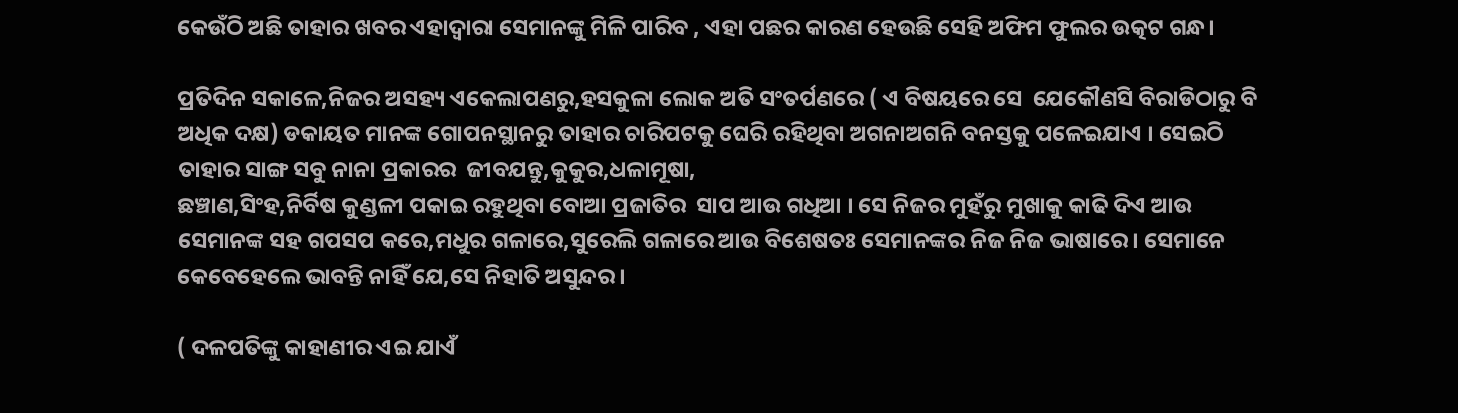କେଉଁଠି ଅଛି ତାହାର ଖବର ଏହାଦ୍ୱାରା ସେମାନଙ୍କୁ ମିଳି ପାରିବ , ଏହା ପଛର କାରଣ ହେଉଛି ସେହି ଅଫିମ ଫୁଲର ଉତ୍କଟ ଗନ୍ଧ।

ପ୍ରତିଦିନ ସକାଳେ,ନିଜର ଅସହ୍ୟ ଏକେଲାପଣରୁ,ହସକୁଳା ଲୋକ ଅତି ସଂତର୍ପଣରେ ( ଏ ବିଷୟରେ ସେ  ଯେକୌଣସି ବିରାଡିଠାରୁ ବି ଅଧିକ ଦକ୍ଷ) ଡକାୟତ ମାନଙ୍କ ଗୋପନସ୍ଥାନରୁ ତାହାର ଚାରିପଟକୁ ଘେରି ରହିଥିବା ଅଗନାଅଗନି ବନସ୍ତକୁ ପଳେଇଯାଏ । ସେଇଠି ତାହାର ସାଙ୍ଗ ସବୁ ନାନା ପ୍ରକାରର  ଜୀବଯନ୍ତୁ,କୁକୁର,ଧଳାମୂଷା,
ଛଞ୍ଚାଣ,ସିଂହ,ନିର୍ବିଷ କୁଣ୍ଡଳୀ ପକାଇ ରହୁଥିବା ବୋଆ ପ୍ରଜାତିର  ସାପ ଆଉ ଗଧିଆ । ସେ ନିଜର ମୁହଁରୁ ମୁଖାକୁ କାଢି ଦିଏ ଆଉ ସେମାନଙ୍କ ସହ ଗପସପ କରେ,ମଧୁର ଗଳାରେ,ସୁରେଲି ଗଳାରେ ଆଉ ବିଶେଷତଃ ସେମାନଙ୍କର ନିଜ ନିଜ ଭାଷାରେ । ସେମାନେ କେବେହେଲେ ଭାବନ୍ତି ନାହିଁ ଯେ,ସେ ନିହାତି ଅସୁନ୍ଦର।

( ଦଳପତିଙ୍କୁ କାହାଣୀର ଏଇ ଯାଏଁ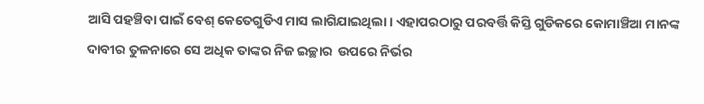ଆସି ପହଞ୍ଚିବା ପାଇଁ ବେଶ୍ କେତେଗୁଡିଏ ମାସ ଲାଗିଯାଇଥିଲା। ଏହାପରଠାରୁ ପରବର୍ତ୍ତି କିସ୍ତି ଗୁଡିକରେ କୋମାଞ୍ଚିଆ ମାନଙ୍କ ଦାବୀର ତୁଳନାରେ ସେ ଅଧିକ ତାଙ୍କର ନିଜ ଇଚ୍ଛାର  ଉପରେ ନିର୍ଭର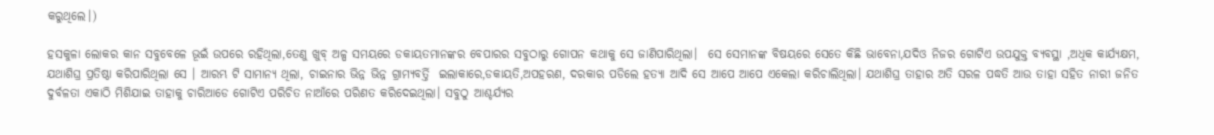କରୁଥିଲେ।)

ହସକୁଳା ଲୋକର କାନ ସବୁବେଳେ ଭୂଇଁ ଉପରେ ରହିଥିଲା,ତେଣୁ ଖୁବ୍ ଅଳ୍ପ ସମୟରେ ଡକାୟତମାନଙ୍କର ବେପାରର ସବୁଠାରୁ ଗୋପନ କଥାକୁ ସେ ଜାଣିପାରିଥିଲା।  ସେ ସେମାନଙ୍କ ବିଷୟରେ ସେତେ କିଛି ଭାବେନା,ଯଦିଓ ନିଜର ଗୋଟିଏ ଉପଯୁକ୍ତ ବ୍ୟବସ୍ଥା ,ଅଧିକ କାର୍ଯ୍ୟକ୍ଷମ, ଯଥାଶିଘ୍ର ପ୍ରତିଷ୍ଠା କରିପାରିଥିଲା ସେ । ଆରମ୍ଭ ଟି ସାମାନ୍ୟ ଥିଲା, ଚାଇନାର ଭିନ୍ନ ଭିନ୍ନ ଗ୍ରାମ୍ୟବର୍ତ୍ତି  ଇଲାକାରେ,ଡକାୟତି,ଅପହରଣ, ଦରକାର ପଡିଲେ ହତ୍ୟା ଆଦି ସେ ଆପେ ଆପେ ଏକେଲା କରିଚାଲିଥିଲା। ଯଥାଶିଘ୍ର ତାହାର ଅତି ସରଳ ପଦ୍ଧତି ଆଉ ତାହା ସହିତ ନାରୀ ଜନିତ ଦୁର୍ବଳତା ଏକାଠି ମିଶିଯାଇ ତାହାକୁ ଚାରିଆଡେ ଗୋଟିଏ ପରିଚିତ ନାଆଁରେ ପରିଣତ କରିଦେଇଥିଲା। ସବୁଠୁ ଆଶ୍ଚର୍ଯ୍ୟର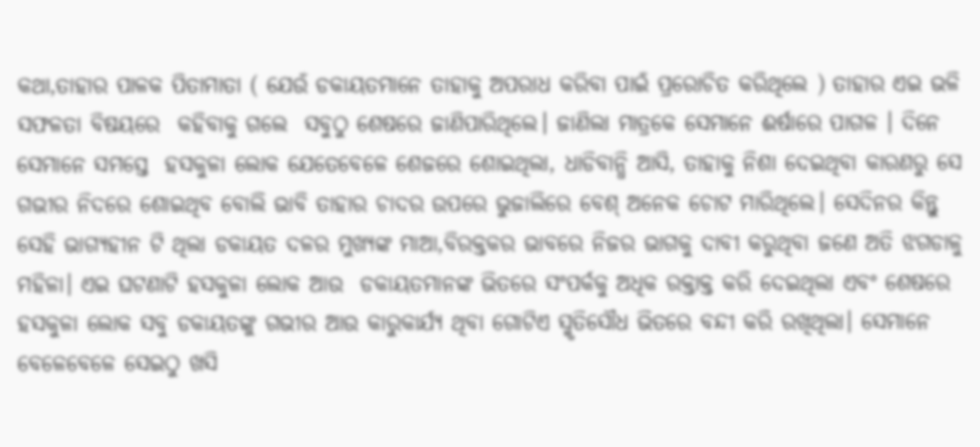କଥା,ତାହାର ପାଳକ ପିତାମାତା ( ଯେଉଁ ଡକାୟତମାନେ ତାହାକୁ ଅପରାଧ କରିବା ପାଇଁ ପ୍ରରୋଚିତ କରିଥିଲେ ) ତାହାର ଏଇ ଭଳି ସଫଳତା ବିଷୟରେ  କହିବାକୁ ଗଲେ  ସବୁଠୁ ଶେଷରେ ଜାଣିପାରିଥିଲେ। ଜାଣିଲା ମାତ୍ରକେ ସେମାନେ ଈର୍ଷାରେ ପାଗଳ । ଦିନେ ସେମାନେ ସମସ୍ତେ  ହସକୁଳା ଲୋକ ଯେତେବେଳେ ଶେଜରେ ଶୋଇଥିଲା, ଧାଡିବାନ୍ଧି ଆସି, ତାହାକୁ ନିଶା ଦେଇଥିବା କାରଣରୁ ସେ ଗଭୀର ନିଦରେ ଶୋଇଥିବ ବୋଲି ଭାବି ତାହାର ଚାଦର ଉପରେ ଭୁଜାଲିରେ ବେଶ୍ ଅନେକ ଚୋଟ ମାରିଥିଲେ। ସେଦିନର କିନ୍ତୁ ସେହି ଭାଗ୍ୟହୀନ ଟି ଥିଲା ଡକାୟତ ଦଳର ମୁଖ୍ୟଙ୍କ ମାଆ,ବିରକ୍ତକର ଭାବରେ ନିଜର ଭାଗକୁ ଦାବୀ କରୁଥିବା ଜଣେ ଅତି ଝଗଡାଳୁ ମହିଳା। ଏଇ ଘଟଣାଟି ହସକୁଳା ଲୋକ ଆଉ  ଡକାୟତମାନଙ୍କ ଭିତରେ ସଂପର୍କକୁ ଅଧିକ ରକ୍ତାକ୍ତ କରି ଦେଇଥିଲା ଏବଂ ଶେଷରେ ହସକୁଳା ଲୋକ ସବୁ ଡକାୟତଙ୍କୁ ଗଭୀର ଆଉ କାରୁକାର୍ଯ୍ୟ ଥିବା ଗୋଟିଏ ସ୍ମୃତିସୌଧ ଭିତରେ ବନ୍ଦୀ କରି ରଖିଥିଲା। ସେମାନେ ବେଳେବେଳେ ସେଇଠୁ ଖସି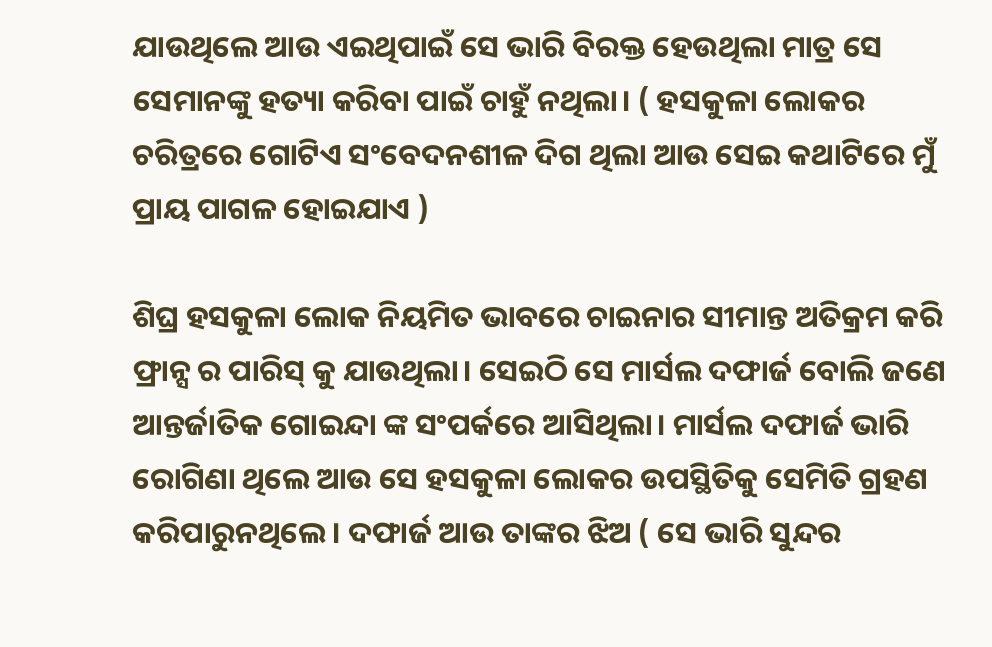ଯାଉଥିଲେ ଆଉ ଏଇଥିପାଇଁ ସେ ଭାରି ବିରକ୍ତ ହେଉଥିଲା ମାତ୍ର ସେ ସେମାନଙ୍କୁ ହତ୍ୟା କରିବା ପାଇଁ ଚାହୁଁ ନଥିଲା। ( ହସକୁଳା ଲୋକର ଚରିତ୍ରରେ ଗୋଟିଏ ସଂବେଦନଶୀଳ ଦିଗ ଥିଲା ଆଉ ସେଇ କଥାଟିରେ ମୁଁ ପ୍ରାୟ ପାଗଳ ହୋଇଯାଏ )

ଶିଘ୍ର ହସକୁଳା ଲୋକ ନିୟମିତ ଭାବରେ ଚାଇନାର ସୀମାନ୍ତ ଅତିକ୍ରମ କରି ଫ୍ରାନ୍ସ ର ପାରିସ୍ କୁ ଯାଉଥିଲା। ସେଇଠି ସେ ମାର୍ସଲ ଦଫାର୍ଜ ବୋଲି ଜଣେ ଆନ୍ତର୍ଜାତିକ ଗୋଇନ୍ଦା ଙ୍କ ସଂପର୍କରେ ଆସିଥିଲା। ମାର୍ସଲ ଦଫାର୍ଜ ଭାରି ରୋଗିଣା ଥିଲେ ଆଉ ସେ ହସକୁଳା ଲୋକର ଉପସ୍ଥିତିକୁ ସେମିତି ଗ୍ରହଣ କରିପାରୁନଥିଲେ। ଦଫାର୍ଜ ଆଉ ତାଙ୍କର ଝିଅ ( ସେ ଭାରି ସୁନ୍ଦର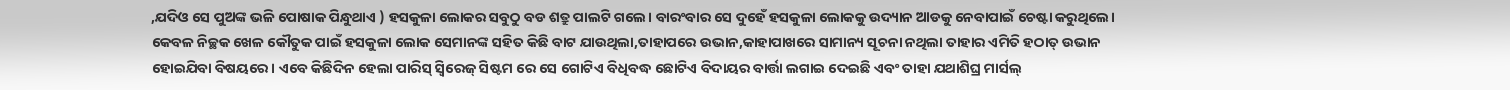,ଯଦିଓ ସେ ପୁଅଙ୍କ ଭଳି ପୋଷାକ ପିନ୍ଧୁଥାଏ ) ହସକୁଳା ଲୋକର ସବୁଠୁ ବଡ ଶତ୍ରୁ ପାଲଟି ଗଲେ। ବାରଂବାର ସେ ଦୁହେଁ ହସକୁଳା ଲୋକକୁ ଉଦ୍ୟାନ ଆଡକୁ ନେବାପାଇଁ ଚେଷ୍ଟା କରୁଥିଲେ। କେବଳ ନିଚ୍ଛକ ଖେଳ କୌତୁକ ପାଇଁ ହସକୁଳା ଲୋକ ସେମାନଙ୍କ ସହିତ କିଛି ବାଟ ଯାଉଥିଲା,ତାହାପରେ ଉଭାନ,କାହାପାଖରେ ସାମାନ୍ୟ ସୂଚନା ନଥିଲା ତାହାର ଏମିତି ହଠାତ୍ ଉଭାନ ହୋଇଯିବା ବିଷୟରେ। ଏବେ କିଛିଦିନ ହେଲା ପାରିସ୍ ସ୍ୱିରେଜ୍ ସିଷ୍ଟମ ରେ ସେ ଗୋଟିଏ ବିଧିବଦ୍ଧ ଛୋଟିଏ ବିଦାୟର ବାର୍ତ୍ତା ଲଗାଇ ଦେଇଛି ଏବଂ ତାହା ଯଥାଶିଘ୍ର ମାର୍ସଲ୍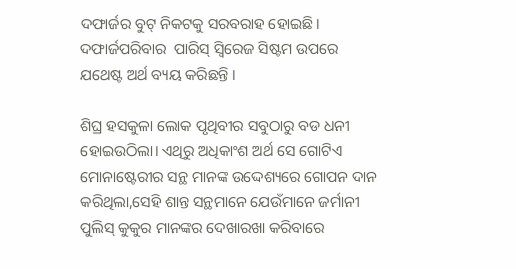ଦଫାର୍ଜର ବୁଟ୍ ନିକଟକୁ ସରବରାହ ହୋଇଛି। ଦଫାର୍ଜପରିବାର  ପାରିସ୍ ସ୍ୱିରେଜ ସିଷ୍ଟମ ଉପରେ ଯଥେଷ୍ଟ ଅର୍ଥ ବ୍ୟୟ କରିଛନ୍ତି ।

ଶିଘ୍ର ହସକୁଳା ଲୋକ ପୃଥିବୀର ସବୁଠାରୁ ବଡ ଧନୀ ହୋଇଉଠିଲା। ଏଥିରୁ ଅଧିକାଂଶ ଅର୍ଥ ସେ ଗୋଟିଏ ମୋନାଷ୍ଟେରୀର ସନ୍ଥ ମାନଙ୍କ ଉଦ୍ଦେଶ୍ୟରେ ଗୋପନ ଦାନ କରିଥିଲା,ସେହି ଶାନ୍ତ ସନ୍ଥମାନେ ଯେଉଁମାନେ ଜର୍ମାନୀ ପୁଲିସ୍ କୁକୁର ମାନଙ୍କର ଦେଖାରଖା କରିବାରେ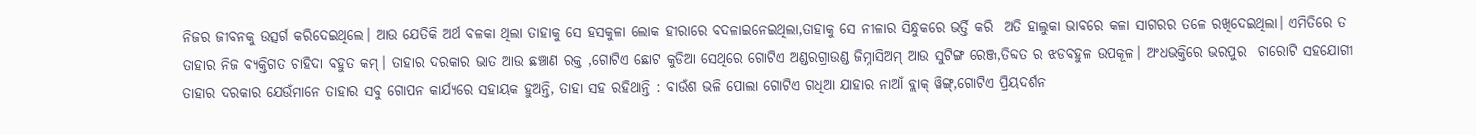ନିଜର ଜୀବନକୁ ଉତ୍ସର୍ଗ କରିଦେଇଥିଲେ। ଆଉ ଯେତିକି ଅର୍ଥ ବଳକା ଥିଲା ତାହାକୁ ସେ ହସକୁଳା ଲୋକ ହୀରାରେ ବଦଳାଇନେଇଥିଲା,ତାହାକୁ ସେ ନୀଳାର ସିନ୍ଧୁକରେ ଭର୍ତ୍ତି କରି  ଅତି ହାଲୁକା ଭାବରେ କଳା ସାଗରର ତଳେ ରଖିଦେଇଥିଲା। ଏମିତିରେ ତ ତାହାର ନିଜ ବ୍ୟକ୍ତିଗତ ଚାହିଦା ବହୁତ କମ୍। ତାହାର ଦରକାର ଭାତ ଆଉ ଛଞ୍ଚାଣ ରକ୍ତ ,ଗୋଟିଏ ଛୋଟ କୁଡିଆ ସେଥିରେ ଗୋଟିଏ ଅଣ୍ଡରଗ୍ରାଉଣ୍ଡ ଜିମ୍ନାସିଅମ୍ ଆଉ ସୁଟିଙ୍ଗ ରେଞ୍ଜ,ତିବ୍ଦତ ର ଝଡବହୁଳ ଉପକୂଳ। ଅଂଧଭକ୍ତିରେ ଭରପୁର  ଚାରୋଟି ସହଯୋଗୀ ତାହାର ଦରକାର ଯେଉଁମାନେ ତାହାର ସବୁ ଗୋପନ କାର୍ଯ୍ୟରେ ସହାୟକ ହୁଅନ୍ତି, ତାହା ସହ ରହିଥାନ୍ତି : ବାଉଁଶ ଭଳି ପୋଲା ଗୋଟିଏ ଗଧିଆ ଯାହାର ନାଆଁ ବ୍ଲାକ୍ ୱିଙ୍ଗ୍,ଗୋଟିଏ ପ୍ରିୟଦର୍ଶନ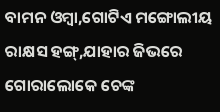ବାମନ ଓମ୍ବା,ଗୋଟିଏ ମଙ୍ଗୋଲୀୟ ରାକ୍ଷସ ହଙ୍ଗ୍,ଯାହାର ଜିଭରେ ଗୋରାଲୋକେ ଚେଙ୍କ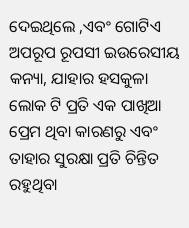ଦେଇଥିଲେ ,ଏବଂ ଗୋଟିଏ ଅପରୂପ ରୂପସୀ ଇଉରେସୀୟ କନ୍ୟା, ଯାହାର ହସକୁଳା ଲୋକ ଟି ପ୍ରତି ଏକ ପାଖିଆ ପ୍ରେମ ଥିବା କାରଣରୁ ଏବଂ ତାହାର ସୁରକ୍ଷା ପ୍ରତି ଚିନ୍ତିତ ରହୁଥିବା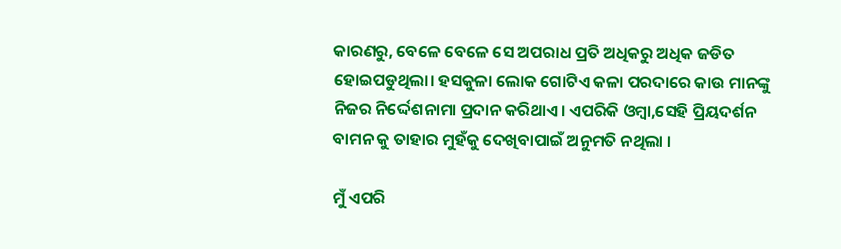କାରଣରୁ, ବେଳେ ବେଳେ ସେ ଅପରାଧ ପ୍ରତି ଅଧିକରୁ ଅଧିକ ଜଡିତ ହୋଇପଡୁଥିଲା। ହସକୁଳା ଲୋକ ଗୋଟିଏ କଳା ପରଦାରେ କାଉ ମାନଙ୍କୁ ନିଜର ନିର୍ଦ୍ଦେଶନାମା ପ୍ରଦାନ କରିଥାଏ। ଏପରିକି ଓମ୍ବା,ସେହି ପ୍ରିୟଦର୍ଶନ ବାମନ କୁ ତାହାର ମୁହଁକୁ ଦେଖିବାପାଇଁ ଅନୁମତି ନଥିଲା ।

ମୁଁ ଏପରି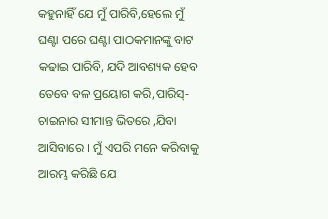କହୁନାହିଁ ଯେ ମୁଁ ପାରିବି,ହେଲେ ମୁଁ ଘଣ୍ଟା ପରେ ଘଣ୍ଟା ପାଠକମାନଙ୍କୁ ବାଟ କଢାଇ ପାରିବି, ଯଦି ଆବଶ୍ୟକ ହେବ ତେବେ ବଳ ପ୍ରୟୋଗ କରି,ପାରିସ୍-ଚାଇନାର ସୀମାନ୍ତ ଭିତରେ ,ଯିବା ଆସିବାରେ । ମୁଁ ଏପରି ମନେ କରିବାକୁ ଆରମ୍ଭ କରିଛି ଯେ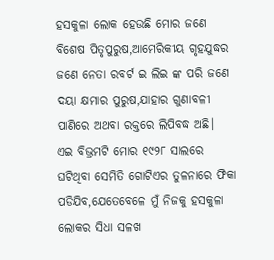ହସକୁଳା ଲୋକ ହେଉଛି ମୋର ଜଣେ ବିଶେଷ ପିତୃପୁରୁଷ,ଆମେରିକୀୟ ଗୃହଯୁଦ୍ଧର ଜଣେ ନେତା ରବର୍ଟ ଇ ଲିଇ ଙ୍କ ପରି ଜଣେ ଦୟା କ୍ଷମାର ପୁରୁଷ,ଯାହାର ଗୁଣାବଳୀ ପାଣିରେ ଅଥବା ରକ୍ତରେ ଲିପିବଦ୍ଧ ଅଛି।  ଏଇ ବିଭ୍ରମଟି ମୋର ୧୯୨୮ ସାଲରେ ଘଟିଥିବା ସେମିତି ଗୋଟିଏର ତୁଳନାରେ ଫିକା ପଡିଯିବ,ଯେତେବେଳେ ମୁଁ ନିଜକୁ ହସକୁଳା ଲୋକର ସିଧା ସଳଖ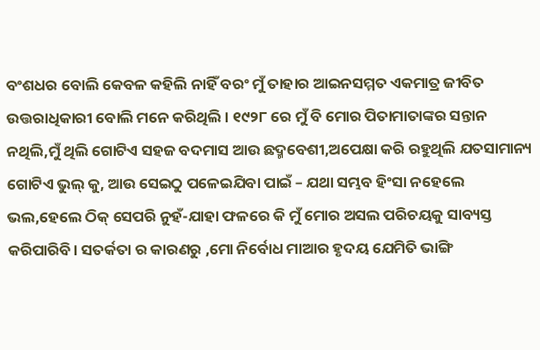ବଂଶଧର ବୋଲି କେବଳ କହିଲି ନାହିଁ ବରଂ ମୁଁ ତାହାର ଆଇନସମ୍ମତ ଏକମାତ୍ର ଜୀବିତ ଉତ୍ତରାଧିକାରୀ ବୋଲି ମନେ କରିଥିଲି । ୧୯୨୮ ରେ ମୁଁ ବି ମୋର ପିତାମାତାଙ୍କର ସନ୍ତାନ ନଥିଲି,ମୁଁ ଥିଲି ଗୋଟିଏ ସହଜ ବଦମାସ ଆଉ ଛଦ୍ମବେଶୀ,ଅପେକ୍ଷା କରି ରହୁଥିଲି ଯତସାମାନ୍ୟ ଗୋଟିଏ ଭୁଲ୍ କୁ, ଆଉ ସେଇଠୁ ପଳେଇଯିବା ପାଇଁ – ଯଥା ସମ୍ଭବ ହିଂସା ନହେଲେ ଭଲ,ହେଲେ ଠିକ୍ ସେପରି ନୁହଁ-ଯାହା ଫଳରେ କି ମୁଁ ମୋର ଅସଲ ପରିଚୟକୁ ସାବ୍ୟସ୍ତ କରିପାରିବି। ସତର୍କତା ର କାରଣରୁ ,ମୋ ନିର୍ବୋଧ ମାଆର ହୃଦୟ ଯେମିତି ଭାଙ୍ଗି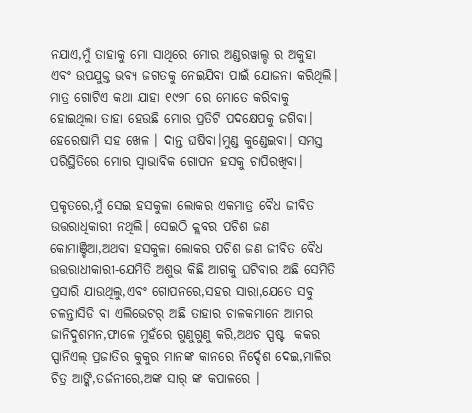ନଯାଏ,ମୁଁ ତାହାକୁ ମୋ ସାଥିରେ ମୋର ଅଣ୍ଡରୱାଲ୍ଡ ର ଅକୁହା ଏବଂ ଉପଯୁକ୍ତ ଭବ୍ୟ ଜଗତକୁ ନେଇଯିବା ପାଇଁ ଯୋଜନା କରିଥିଲି। ମାତ୍ର ଗୋଟିଏ କଥା ଯାହା ୧୯୨୮ ରେ ମୋତେ କରିବାକୁ ହୋଇଥିଲା ତାହା ହେଉଛି ମୋର ପ୍ରତିଟି ପଦକ୍ଷେପକୁ ଜଗିବା। ହେରେଷାମି ସହ ଖେଳ । ଦାନ୍ତ ଘଷିବା।ମୁଣ୍ଡ କୁଣ୍ଡେଇବା। ସମସ୍ତ ପରିସ୍ଥିତିରେ ମୋର ସ୍ୱାଭାବିକ ଗୋପନ ହସକୁ ଚାପିରଖିବା।

ପ୍ରକୃତରେ,ମୁଁ ସେଇ ହସକୁଳା ଲୋକର ଏକମାତ୍ର ବୈଧ ଜୀବିତ ଉତ୍ତରାଧିକାରୀ ନଥିଲି। ସେଇଠି କ୍ଲବର ପଚିଶ ଜଣ କୋମାଞ୍ଚିଆ,ଅଥବା ହସକୁଳା ଲୋକର ପଚିଶ ଜଣ ଜୀବିତ ବୈଧ ଉତ୍ତରାଧୀକାରୀ-ଯେମିତି ଅଶୁଭ କିଛି ଆଗକୁ ଘଟିବାର ଅଛି ସେମିତି ପ୍ରସାରି ଯାଉଥିଲୁ,ଏବଂ ଗୋପନରେ,ସହର ସାରା,ଯେତେ ସବୁ ଚଳନ୍ତାସିଡି ବା ଏଲିଭେଟର୍ ଅଛି ତାହାର ଚାଳକମାନେ ଆମର ଜାନିଦୁଶମନ,ଫାଳେ ମୁହଁରେ ଗୁଣୁଗୁଣୁ କରି,ଅଥଚ ସ୍ପଷ୍ଟ  କକର ସ୍ପାନିଏଲ୍ ପ୍ରଜାତିର କୁକୁର ମାନଙ୍କ କାନରେ ନିର୍ଦ୍ଦେଶ ଦେଇ,ମାଳିର ଚିତ୍ର ଆଙ୍କି,ତର୍ଜନୀରେ,ଅଙ୍କ ସାର୍ ଙ୍କ କପାଳରେ ।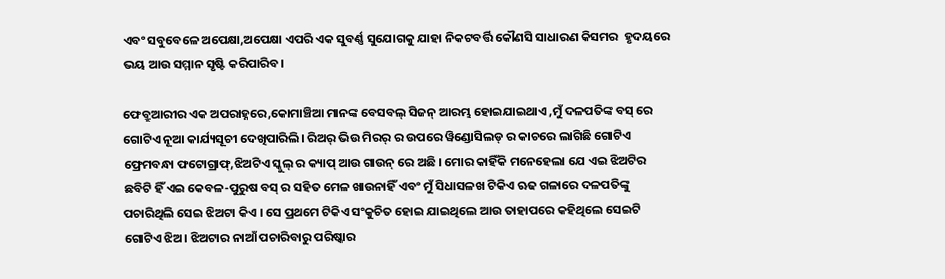ଏବଂ ସବୁବେଳେ ଅପେକ୍ଷା,ଅପେକ୍ଷା ଏପରି ଏକ ସୁବର୍ଣ୍ଣ ସୁଯୋଗକୁ ଯାହା ନିକଟବର୍ତ୍ତି କୌଣସି ସାଧାରଣ କିସମର  ହୃଦୟରେ ଭୟ ଆଉ ସମ୍ମାନ ସୃଷ୍ଟି କରିପାରିବ।

ଫେବ୍ରୁଆରୀର ଏକ ଅପରାହ୍ନରେ,କୋମାଞ୍ଚିଆ ମାନଙ୍କ ବେସବଲ୍ ସିଜନ୍ ଆରମ୍ଭ ହୋଇଯାଇଥାଏ ,ମୁଁ ଦଳପତିଙ୍କ ବସ୍ ରେ ଗୋଟିଏ ନୂଆ କାର୍ଯ୍ୟସୂଚୀ ଦେଖିପାରିଲି। ରିଅର୍ ଭିଉ ମିରର୍ ର ଉପରେ ୱିଣ୍ଡୋସିଲଡ୍ ର କାଚରେ ଲାଗିଛି ଗୋଟିଏ ଫ୍ରେମବନ୍ଧା ଫଟୋଗ୍ରାଫ୍,ଝିଅଟିଏ ସ୍କୁଲ୍ ର କ୍ୟାପ୍ ଆଉ ଗାଉନ୍ ରେ ଅଛି । ମୋର କାହିଁକି ମନେହେଲା ଯେ ଏଇ ଝିଅଟିର ଛବିଟି ହିଁ ଏଇ କେବଳ-ପୁରୁଷ ବସ୍ ର ସହିତ ମେଳ ଖାଉନାହିଁ ଏବଂ ମୁଁ ସିଧାସଳଖ ଟିକିଏ ଋଢ ଗଳାରେ ଦଳପତିଙ୍କୁ ପଚାରିଥିଲି ସେଇ ଝିଅଟା କିଏ । ସେ ପ୍ରଥମେ ଟିକିଏ ସଂକୁଚିତ ହୋଇ ଯାଇଥିଲେ ଆଉ ତାହାପରେ କହିଥିଲେ ସେଇଟି ଗୋଟିଏ ଝିଅ। ଝିଅଟାର ନାଆଁ ପଚାରିବାରୁ ପରିଷ୍କାର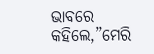ଭାବରେ କହିଲେ,”ମେରି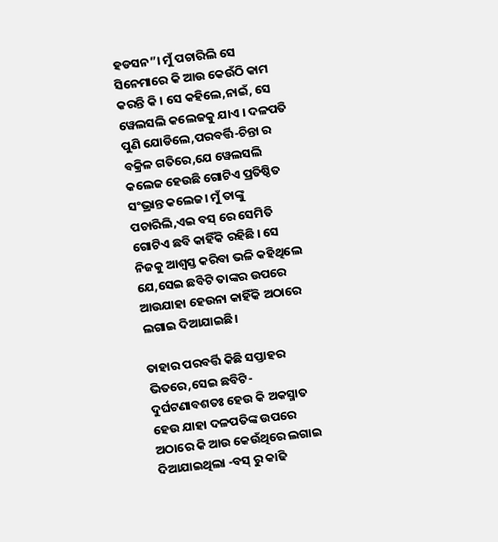ହଡସନ”। ମୁଁ ପଚାରିଲି ସେ ସିନେମାରେ କି ଆଉ କେଉଁଠି କାମ କରନ୍ତି କି । ସେ କହିଲେ,ନାଇଁ, ସେ ୱେଲସଲି କଲେଜକୁ ଯାଏ । ଦଳପତି ପୁଣି ଯୋଡିଲେ,ପରବର୍ତ୍ତି-ଚିନ୍ତା ର ବକ୍ରିଳ ଗତିରେ,ଯେ ୱେଲସଲି କଲେଜ ହେଉଛି ଗୋଟିଏ ପ୍ରତିଷ୍ଠିତ ସଂଭ୍ରାନ୍ତ କଲେଜ। ମୁଁ ତାଙ୍କୁ ପଚାରିଲି,ଏଇ ବସ୍ ରେ ସେମିତି ଗୋଟିଏ ଛବି କାହିଁକି ରହିଛି । ସେ ନିଜକୁ ଆଶ୍ୱସ୍ତ କରିବା ଭଳି କହିଥିଲେ ଯେ,ସେଇ ଛବିଟି ତାଙ୍କର ଉପରେ ଆଉଯାହା ହେଉନା କାହିଁକି ଅଠାରେ ଲଗାଇ ଦିଆଯାଇଛି।

ତାହାର ପରବର୍ତ୍ତି କିଛି ସପ୍ତାହର ଭିତରେ,ସେଇ ଛବିଟି-ଦୁର୍ଘଟଣାବଶତଃ ହେଉ କି ଅକସ୍ମାତ ହେଉ ଯାହା ଦଳପତିଙ୍କ ଉପରେ ଅଠାରେ କି ଆଉ କେଉଁଥିରେ ଲଗାଇ ଦିଆଯାଇଥିଲା -ବସ୍ ରୁ କାଢି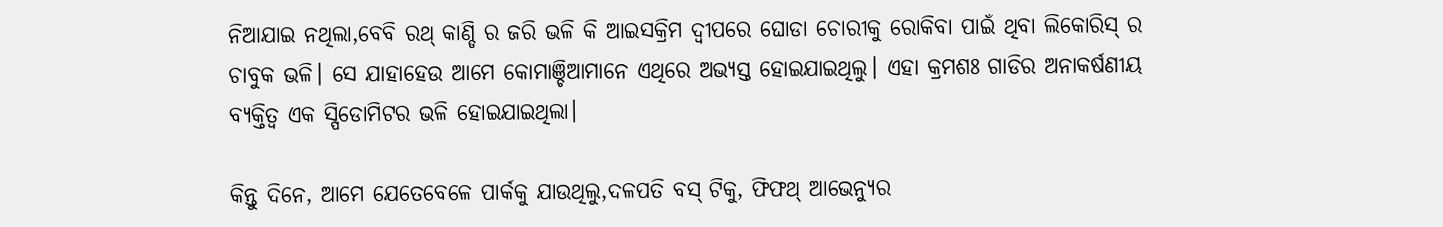ନିଆଯାଇ ନଥିଲା,ବେବି ରଥ୍ କାଣ୍ଡି ର ଜରି ଭଳି କି ଆଇସକ୍ରିମ ଦ୍ୱୀପରେ ଘୋଡା ଚୋରୀକୁ ରୋକିବା ପାଇଁ ଥିବା ଲିକୋରିସ୍ ର ଚାବୁକ ଭଳି। ସେ ଯାହାହେଉ ଆମେ କୋମାଞ୍ଚିଆମାନେ ଏଥିରେ ଅଭ୍ୟସ୍ତ ହୋଇଯାଇଥିଲୁ। ଏହା କ୍ରମଶଃ ଗାଡିର ଅନାକର୍ଷଣୀୟ ବ୍ୟକ୍ତିତ୍ୱ ଏକ ସ୍ପିଡୋମିଟର ଭଳି ହୋଇଯାଇଥିଲା।

କିନ୍ତୁ ଦିନେ, ଆମେ ଯେତେବେଳେ ପାର୍କକୁ ଯାଉଥିଲୁ,ଦଳପତି ବସ୍ ଟିକୁ, ଫିଫଥ୍ ଆଭେନ୍ୟୁର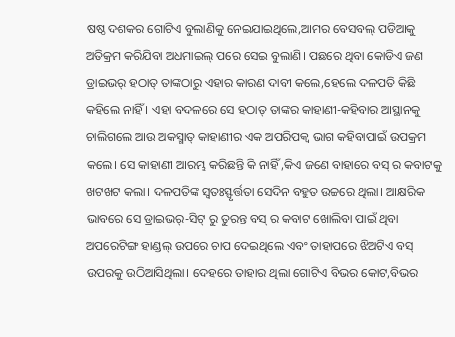ଷଷ୍ଠ ଦଶକର ଗୋଟିଏ ବୁଲାଣିକୁ ନେଇଯାଇଥିଲେ,ଆମର ବେସବଲ୍ ପଡିଆକୁ ଅତିକ୍ରମ କରିଯିବା ଅଧମାଇଲ୍ ପରେ ସେଇ ବୁଲାଣି। ପଛରେ ଥିବା କୋଡିଏ ଜଣ ଡ୍ରାଇଭର୍ ହଠାତ୍ ତାଙ୍କଠାରୁ ଏହାର କାରଣ ଦାବୀ କଲେ,ହେଲେ ଦଳପତି କିଛି କହିଲେ ନାହିଁ । ଏହା ବଦଳରେ ସେ ହଠାତ୍ ତାଙ୍କର କାହାଣୀ-କହିବାର ଆସ୍ଥାନକୁ ଚାଲିଗଲେ ଆଉ ଅକସ୍ମାତ୍ କାହାଣୀର ଏକ ଅପରିପକ୍ୱ ଭାଗ କହିବାପାଇଁ ଉପକ୍ରମ କଲେ। ସେ କାହାଣୀ ଆରମ୍ଭ କରିଛନ୍ତି କି ନାହିଁ ,କିଏ ଜଣେ ବାହାରେ ବସ୍ ର କବାଟକୁ ଖଟଖଟ କଲା। ଦଳପତିଙ୍କ ସ୍ୱତଃସ୍ଫୃର୍ତ୍ତତା ସେଦିନ ବହୁତ ଉଚ୍ଚରେ ଥିଲା। ଆକ୍ଷରିକ ଭାବରେ ସେ ଡ୍ରାଇଭର୍-ସିଟ୍ ରୁ ତୁରନ୍ତ ବସ୍ ର କବାଟ ଖୋଲିବା ପାଇଁ ଥିବା ଅପରେଟିଙ୍ଗ ହାଣ୍ଡଲ୍ ଉପରେ ଚାପ ଦେଇଥିଲେ ଏବଂ ତାହାପରେ ଝିଅଟିଏ ବସ୍ ଉପରକୁ ଉଠିଆସିଥିଲା। ଦେହରେ ତାହାର ଥିଲା ଗୋଟିଏ ବିଭର କୋଟ,ବିଭର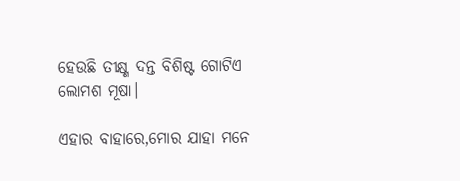ହେଉଛି ତୀକ୍ଷ୍ଣ ଦନ୍ତ ବିଶିଷ୍ଟ ଗୋଟିଏ ଲୋମଶ ମୂଷା।

ଏହାର ବାହାରେ,ମୋର ଯାହା ମନେ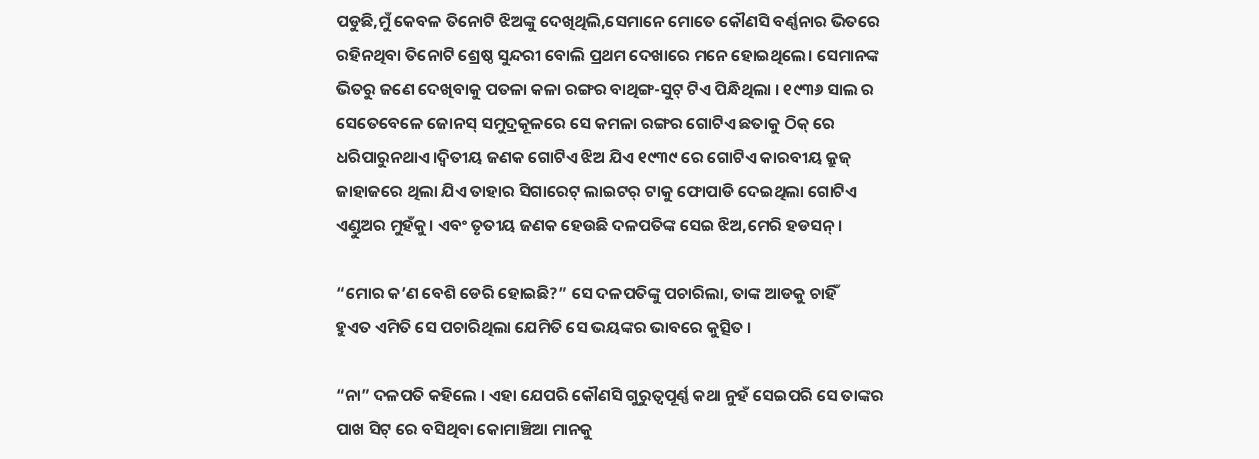ପଡୁଛି,ମୁଁ କେବଳ ତିନୋଟି ଝିଅଙ୍କୁ ଦେଖିଥିଲି,ସେମାନେ ମୋତେ କୌଣସି ବର୍ଣ୍ଣନାର ଭିତରେ ରହିନଥିବା ତିନୋଟି ଶ୍ରେଷ୍ଠ ସୁନ୍ଦରୀ ବୋଲି ପ୍ରଥମ ଦେଖାରେ ମନେ ହୋଇଥିଲେ। ସେମାନଙ୍କ ଭିତରୁ ଜଣେ ଦେଖିବାକୁ ପତଳା କଳା ରଙ୍ଗର ବାଥିଙ୍ଗ-ସୁଟ୍ ଟିଏ ପିନ୍ଧିଥିଲା । ୧୯୩୬ ସାଲ ର ସେତେବେଳେ ଜୋନସ୍ ସମୁଦ୍ରକୂଳରେ ସେ କମଳା ରଙ୍ଗର ଗୋଟିଏ ଛତାକୁ ଠିକ୍ ରେ ଧରିପାରୁନଥାଏ।ଦ୍ୱିତୀୟ ଜଣକ ଗୋଟିଏ ଝିଅ ଯିଏ ୧୯୩୯ ରେ ଗୋଟିଏ କାରବୀୟ କ୍ରୁଜ୍ ଜାହାଜରେ ଥିଲା ଯିଏ ତାହାର ସିଗାରେଟ୍ ଲାଇଟର୍ ଟାକୁ ଫୋପାଡି ଦେଇଥିଲା ଗୋଟିଏ ଏଣ୍ଡୁଅର ମୁହଁକୁ। ଏବଂ ତୃତୀୟ ଜଣକ ହେଉଛି ଦଳପତିଙ୍କ ସେଇ ଝିଅ,ମେରି ହଡସନ୍।

“ମୋର କ’ଣ ବେଶି ଡେରି ହୋଇଛି?” ସେ ଦଳପତିଙ୍କୁ ପଚାରିଲା, ତାଙ୍କ ଆଡକୁ ଚାହିଁ
ହୁଏତ ଏମିତି ସେ ପଚାରିଥିଲା ଯେମିତି ସେ ଭୟଙ୍କର ଭାବରେ କୁତ୍ସିତ ।

“ନା” ଦଳପତି କହିଲେ । ଏହା ଯେପରି କୌଣସି ଗୁରୁତ୍ୱପୂର୍ଣ୍ଣ କଥା ନୁହଁ ସେଇପରି ସେ ତାଙ୍କର ପାଖ ସିଟ୍ ରେ ବସିଥିବା କୋମାଞ୍ଚିଆ ମାନକୁ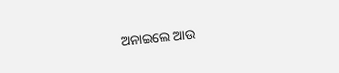ଅନାଇଲେ ଆଉ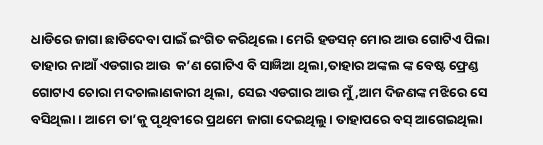ଧାଡିରେ ଜାଗା ଛାଡିଦେବା ପାଇଁ ଇଂଗିତ କରିଥିଲେ। ମେରି ହଡସନ୍ ମୋର ଆଉ ଗୋଟିଏ ପିଲା ତାହାର ନାଆଁ ଏଡଗାର ଆଉ  କ’ଣ ଗୋଟିଏ ବି ସାଜ୍ଞିଆ ଥିଲା,ତାହାର ଅଙ୍କଲ ଙ୍କ ବେଷ୍ଟ ଫ୍ରେଣ୍ଡ ଗୋଟାଏ ଚୋରା ମଦଚାଲାଣକାରୀ ଥିଲା, ସେଇ ଏଡଗାର ଆଉ ମୁଁ,ଆମ ଦିଜଣଙ୍କ ମଝିରେ ସେ ବସିଥିଲା । ଆମେ ତା’କୁ ପୃଥିବୀରେ ପ୍ରଥମେ ଜାଗା ଦେଇଥିଲୁ। ତାହାପରେ ବସ୍ ଆଗେଇଥିଲା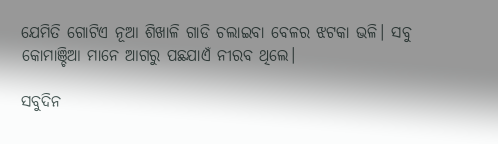ଯେମିତି ଗୋଟିଏ ନୂଆ ଶିଖାଳି ଗାଡି ଚଲାଇବା ବେଳର ଝଟକା ଭଳି। ସବୁ କୋମାଞ୍ଚିଆ ମାନେ ଆଗରୁ ପଛଯାଏଁ ନୀରବ ଥିଲେ।

ସବୁଦିନ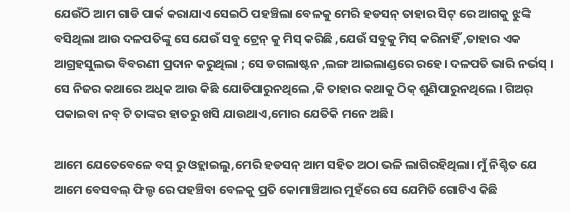ଯେଉଁଠି ଆମ ଗାଡି ପାର୍କ କରାଯାଏ ସେଇଠି ପହଞ୍ଚିଲା ବେଳକୁ ମେରି ହଡସନ୍ ତାହାର ସିଟ୍ ରେ ଆଗକୁ ଝୁଙ୍କି ବସିଥିଲା ଆଉ ଦଳପତିଙ୍କୁ ସେ ଯେଉଁ ସବୁ ଟ୍ରେନ୍ କୁ ମିସ୍ କରିଛି ,ଯେଉଁ ସବୁକୁ ମିସ୍ କରିନାହିଁ ,ତାହାର ଏକ ଆଗ୍ରହସୁଲଭ ବିବରଣୀ ପ୍ରଦାନ କରୁଥିଲା ; ସେ ଡଗଲାଷ୍ଟନ ,ଲଙ୍ଗ ଆଇଲାଣ୍ଡରେ ରହେ। ଦଳପତି ଭାରି ନର୍ଭସ୍ । ସେ ନିଜର କଥାରେ ଅଧିକ ଆଉ କିଛି ଯୋଡିପାରୁନଥିଲେ ,କି ତାହାର କଥାକୁ ଠିକ୍ ଶୁଣିପାରୁନଥିଲେ । ଗିଅର୍ ପକାଇବା ନବ୍ ଟି ତାଙ୍କର ହାତରୁ ଖସି ଯାଉଥାଏ,ମୋର ଯେତିକି ମନେ ଅଛି।

ଆମେ ଯେତେବେଳେ ବସ୍ ରୁ ଓହ୍ଲାଇଲୁ,ମେରି ହଡସନ୍ ଆମ ସହିତ ଅଠା ଭଳି ଲାଗିରହିଥିଲା। ମୁଁ ନିଶ୍ଚିତ ଯେ ଆମେ ବେସବଲ୍ ଫିଲ୍ଡ ରେ ପହଞ୍ଚିବା ବେଳକୁ ପ୍ରତି କୋମାଞ୍ଚିଆର ମୁହଁରେ ସେ ଯେମିତି ଗୋଟିଏ କିଛି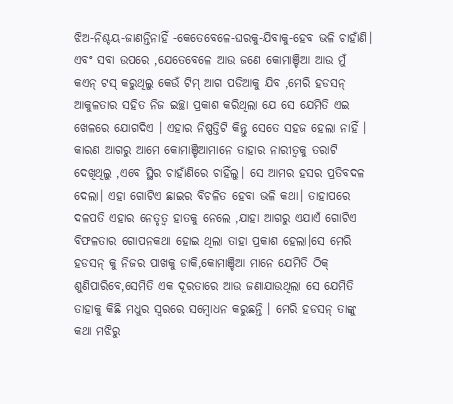ଝିଅ-ନିଶ୍ଚୟ-ଜାଣନ୍ତିନାହିଁ -କେତେବେଳେ-ଘରକୁ-ଯିବାକୁ-ହେବ ଭଳି ଚାହାଁଣି। ଏବଂ ସବା ଉପରେ ,ଯେତେବେଳେ ଆଉ ଜଣେ କୋମାଞ୍ଚିଆ ଆଉ ମୁଁ  କଏନ୍ ଟସ୍ କରୁଥିଲୁ କେଉଁ ଟିମ୍ ଆଗ ପଡିଆକୁ ଯିବ ,ମେରି ହଡସନ୍ ଆକୁଳତାର ସହିତ ନିଜ ଇଚ୍ଛା ପ୍ରକାଶ କରିଥିଲା ଯେ ସେ ଯେମିତି ଏଇ ଖେଳରେ ଯୋଗଦିଏ । ଏହାର ନିଷ୍ପତ୍ତିଟି କିନ୍ତୁ ସେତେ ସହଜ ହେଲା ନାହିଁ । କାରଣ ଆଗରୁ ଆମେ କୋମାଞ୍ଚିଆମାନେ ତାହାର ନାରୀତ୍ୱକୁ ତରାଟି ଦେଖିଥିଲୁ ,ଏବେ ସ୍ଥିର ଚାହାଁଣିରେ ଚାହିଁଲୁ। ସେ ଆମର ହସର ପ୍ରତିବଦଳ ଦେଲା। ଏହା ଗୋଟିଏ ଛାଇର ବିଚଳିତ ହେବା ଭଳି କଥା। ତାହାପରେ ଦଳପତି ଏହାର ନେତୃତ୍ୱ ହାତକୁ ନେଲେ ,ଯାହା ଆଗରୁ ଏଯାଏଁ ଗୋଟିଏ ବିଫଳତାର ଗୋପନକଥା ହୋଇ ଥିଲା ତାହା ପ୍ରକାଶ ହେଲା।ସେ ମେରି ହଡସନ୍ କୁ ନିଜର ପାଖକୁ ଡାକି,କୋମାଞ୍ଚିଆ ମାନେ ଯେମିତି ଠିକ୍ ଶୁଣିପାରିବେ,ସେମିତି ଏକ ଦୂରତାରେ ଆଉ ଜଣାଯାଉଥିଲା ସେ ଯେମିତି ତାହାକୁ କିଛି ମଧୁର ସ୍ୱରରେ ସମ୍ବୋଧନ କରୁଛନ୍ତି । ମେରି ହଡସନ୍ ତାଙ୍କୁ କଥା ମଝିରୁ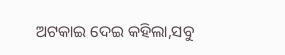ଅଟକାଇ ଦେଇ କହିଲା,ସବୁ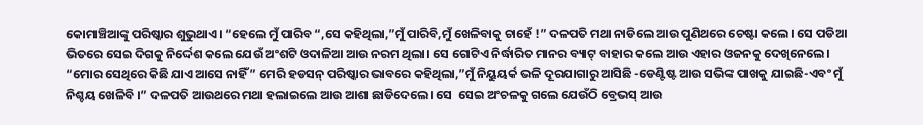କୋମାଞ୍ଚିଆଙ୍କୁ ପରିଷ୍କାର ଶୁଭୁଥାଏ। “ହେଲେ ମୁଁ ପାରିବ “,ସେ କହିଥିଲା,”ମୁଁ ପାରିବି,ମୁଁ ଖେଳିବାକୁ ଚାହେଁ !” ଦଳପତି ମଥା ନାଡିଲେ ଆଉ ପୁଣିଥରେ ଚେଷ୍ଟା କଲେ । ସେ ପଡିଆ ଭିତରେ ସେଇ ଦିଗକୁ ନିର୍ଦ୍ଦେଶ କଲେ ଯେଉଁ ଅଂଶଟି ଓଦାଳିଆ ଆଉ ନରମ ଥିଲା। ସେ ଗୋଟିଏ ନିର୍ଦ୍ଧାରିତ ମାନର ବ୍ୟାଟ୍ ବାହାର କଲେ ଆଉ ଏହାର ଓଜନକୁ ଦେଖିନେଲେ। “ମୋର ସେଥିରେ କିଛି ଯାଏ ଆସେ ନାହିଁ” ମେରି ହଡସନ୍ ପରିଷ୍କାର ଭାବରେ କହିଥିଲା,”ମୁଁ ନିୟୁୟର୍କ ଭଳି ଦୂରଯାଗାରୁ ଆସିଛି -ଡେଣ୍ଟିଷ୍ଟ ଆଉ ସଭିଙ୍କ ପାଖକୁ ଯାଇଛି-ଏବଂ ମୁଁ ନିଶ୍ଚୟ ଖେଳିବି ।” ଦଳପତି ଆଉଥରେ ମଥା ହଲାଇଲେ ଆଉ ଆଶା ଛାଡିଦେଲେ। ସେ  ସେଇ ଅଂଚଳକୁ ଗଲେ ଯେଉଁଠି ବ୍ରେଭସ୍ ଆଉ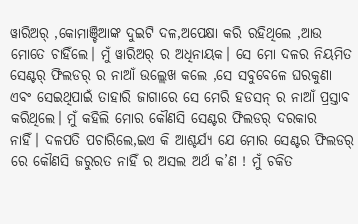ୱାରିଅର୍ ,କୋମାଞ୍ଚିଆଙ୍କ ଦୁଇଟି ଦଳ,ଅପେକ୍ଷା କରି ରହିଥିଲେ ,ଆଉ ମୋତେ ଚାହିଁଲେ। ମୁଁ ୱାରିଅର୍ ର ଅଧିନାୟକ। ସେ ମୋ ଦଳର ନିୟମିତ ସେଣ୍ଟର୍ ଫିଲଡର୍ ର ନାଆଁ ଉଲ୍ଲେଖ କଲେ ,ସେ ସବୁବେଳେ ଘରକୁଣା ଏବଂ ସେଇଥିପାଇଁ ତାହାରି ଜାଗାରେ ସେ ମେରି ହଡସନ୍ ର ନାଆଁ ପ୍ରସ୍ତାବ କରିଥିଲେ। ମୁଁ କହିଲି ମୋର କୌଣସି ସେଣ୍ଟର ଫିଲଡର୍ ଦରକାର
ନାହିଁ। ଦଳପତି ପଚାରିଲେ,ଇଏ କି ଆଶ୍ଚର୍ଯ୍ୟ ଯେ ମୋର ସେଣ୍ଟର ଫିଲଡର୍ ରେ କୌଣସି ଜରୁରତ ନାହିଁ ର ଅସଲ ଅର୍ଥ କ’ଣ ! ମୁଁ ଚକିତ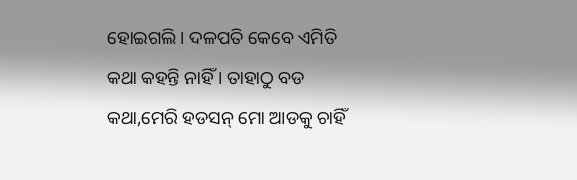ହୋଇଗଲି। ଦଳପତି କେବେ ଏମିତି କଥା କହନ୍ତି ନାହିଁ । ତାହାଠୁ ବଡ କଥା,ମେରି ହଡସନ୍ ମୋ ଆଡକୁ ଚାହିଁ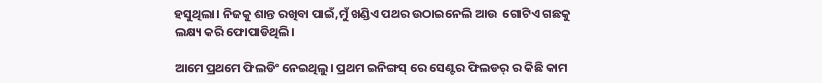ହସୁଥିଲା। ନିଜକୁ ଶାନ୍ତ ରଖିବା ପାଇଁ,ମୁଁ ଖଣ୍ଡିଏ ପଥର ଉଠାଇନେଲି ଆଉ  ଗୋଟିଏ ଗଛକୁ ଲକ୍ଷ୍ୟ କରି ଫୋପାଡିଥିଲି।

ଆମେ ପ୍ରଥମେ ଫିଲଡିଂ ନେଇଥିଲୁ। ପ୍ରଥମ ଇନିଙ୍ଗସ୍ ରେ ସେଣ୍ଟର ଫିଲଡର୍ ର କିଛି କାମ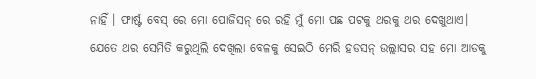ନାହିଁ । ଫାର୍ଷ୍ଟ ବେସ୍ ରେ ମୋ ପୋଜିସନ୍ ରେ ରହି ମୁଁ ମୋ ପଛ ପଟକୁ ଥରକୁ ଥର ଦେଖୁଥାଏ। ଯେତେ ଥର ସେମିତି କରୁଥିଲି ଦେଖିଲା ବେଳକୁ ସେଇଠି ମେରି ହଡସନ୍ ଉଲ୍ଲାସର ସହ ମୋ ଆଡକୁ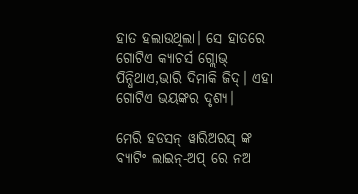ହାତ ହଲାଉଥିଲା। ସେ ହାତରେ ଗୋଟିଏ କ୍ୟାଚର୍ସ ଗ୍ଲୋଭ୍ ପିନ୍ଧିଥାଏ,ଭାରି ଦିମାକି ଜିଦ୍। ଏହା ଗୋଟିଏ ଭୟଙ୍କର ଦୃଶ୍ୟ।

ମେରି ହଡସନ୍ ୱାରିଅରସ୍ ଙ୍କ ବ୍ୟାଟିଂ ଲାଇନ୍-ଅପ୍ ରେ ନଅ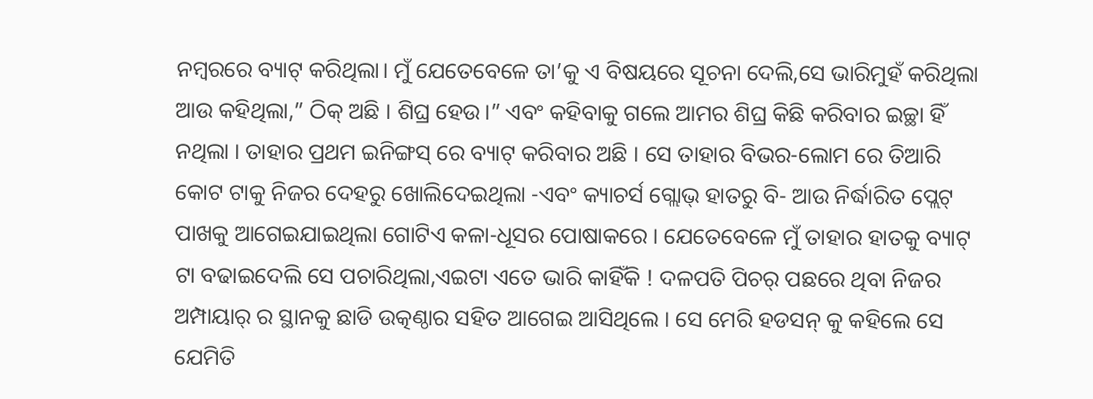ନମ୍ବରରେ ବ୍ୟାଟ୍ କରିଥିଲା। ମୁଁ ଯେତେବେଳେ ତା’କୁ ଏ ବିଷୟରେ ସୂଚନା ଦେଲି,ସେ ଭାରିମୁହଁ କରିଥିଲା ଆଉ କହିଥିଲା,” ଠିକ୍ ଅଛି । ଶିଘ୍ର ହେଉ।” ଏବଂ କହିବାକୁ ଗଲେ ଆମର ଶିଘ୍ର କିଛି କରିବାର ଇଚ୍ଛା ହିଁ ନଥିଲା । ତାହାର ପ୍ରଥମ ଇନିଙ୍ଗସ୍ ରେ ବ୍ୟାଟ୍ କରିବାର ଅଛି । ସେ ତାହାର ବିଭର-ଲୋମ ରେ ତିଆରି କୋଟ ଟାକୁ ନିଜର ଦେହରୁ ଖୋଲିଦେଇଥିଲା -ଏବଂ କ୍ୟାଚର୍ସ ଗ୍ଲୋଭ୍ ହାତରୁ ବି- ଆଉ ନିର୍ଦ୍ଧାରିତ ପ୍ଲେଟ୍ ପାଖକୁ ଆଗେଇଯାଇଥିଲା ଗୋଟିଏ କଳା-ଧୂସର ପୋଷାକରେ । ଯେତେବେଳେ ମୁଁ ତାହାର ହାତକୁ ବ୍ୟାଟ୍ ଟା ବଢାଇଦେଲି ସେ ପଚାରିଥିଲା,ଏଇଟା ଏତେ ଭାରି କାହିଁକି ! ଦଳପତି ପିଚର୍ ପଛରେ ଥିବା ନିଜର ଅମ୍ପାୟାର୍ ର ସ୍ଥାନକୁ ଛାଡି ଉତ୍କଣ୍ଠାର ସହିତ ଆଗେଇ ଆସିଥିଲେ । ସେ ମେରି ହଡସନ୍ କୁ କହିଲେ ସେ ଯେମିତି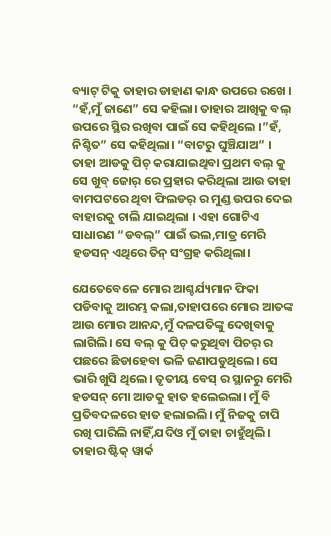ବ୍ୟାଟ୍ ଟିକୁ ତାହାର ଡାହାଣ କାନ୍ଧ ଉପରେ ରଖେ । “ହଁ,ମୁଁ ଜାଣେ” ସେ କହିଲା। ତାହାର ଆଖିକୁ ବଲ୍ ଉପରେ ସ୍ଥିର ରଖିବା ପାଇଁ ସେ କହିଥିଲେ ।”ହଁ, ନିଶ୍ଚିତ” ସେ କହିଥିଲା। “ବାଟରୁ ଘୁଞ୍ଚିଯାଅ” । ତାହା ଆଡକୁ ପିଚ୍ କରାଯାଇଥିବା ପ୍ରଥମ ବଲ୍ କୁ ସେ ଖୁବ୍ ଜୋର୍ ରେ ପ୍ରହାର କରିଥିଲା ଆଉ ତାହା ବାମପଟରେ ଥିବା ଫିଲଡର୍ ର ମୁଣ୍ଡ ଉପର ଦେଇ ବାହାରକୁ ଚାଲି ଯାଇଥିଲା । ଏହା ଗୋଟିଏ ସାଧାରଣ “ଡବଲ୍” ପାଇଁ ଭଲ,ମାତ୍ର ମେରି ହଡସନ୍ ଏଥିରେ ତିନ୍ ସଂଗ୍ରହ କରିଥିଲା।

ଯେତେବେଳେ ମୋର ଆଶ୍ଚର୍ଯ୍ୟମାନ ଫିକା ପଡିବାକୁ ଆରମ୍ଭ କଲା,ତାହାପରେ ମୋର ଆତଙ୍କ ଆଉ ମୋର ଆନନ୍ଦ,ମୁଁ ଦଳପତିଙ୍କୁ ଦେଖିବାକୁ ଲାଗିଲି। ସେ ବଲ୍ କୁ ପିଚ୍ କରୁଥିବା ପିଚର୍ ର ପଛରେ ଛିଡାହେବା ଭଳି ଜଣାପଡୁଥିଲେ। ସେ ଭାରି ଖୁସି ଥିଲେ। ତୃତୀୟ ବେସ୍ ର ସ୍ଥାନରୁ ମେରି ହଡସନ୍ ମୋ ଆଡକୁ ହାତ ହଲେଇଲା। ମୁଁ ବି ପ୍ରତିବଦଳରେ ହାତ ହଲାଇଲି। ମୁଁ ନିଜକୁ ଚାପି ରଖି ପାରିଲି ନାହିଁ,ଯଦିଓ ମୁଁ ତାହା ଚାହୁଁଥିଲି। ତାହାର ଷ୍ଟିକ୍ ୱାର୍କ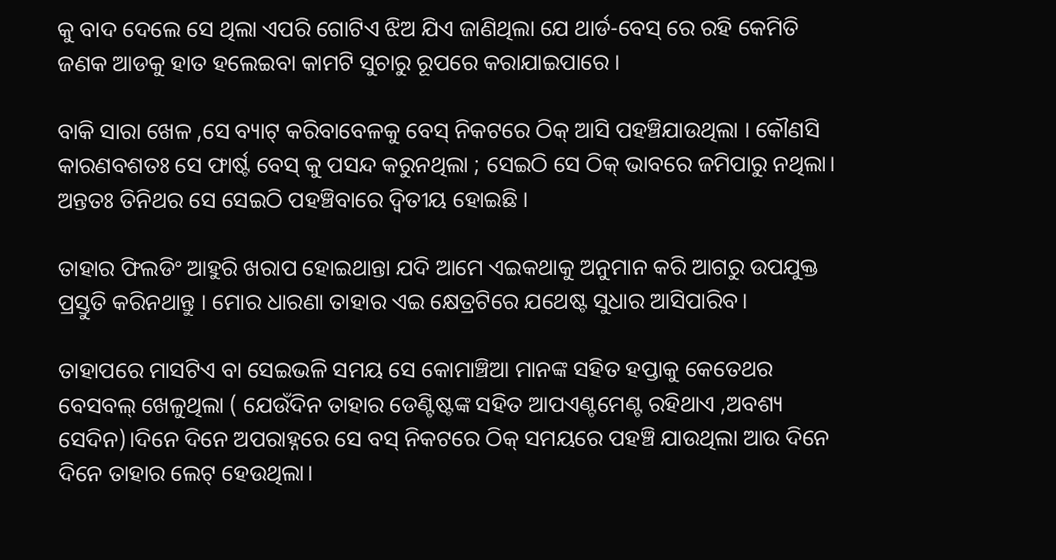କୁ ବାଦ ଦେଲେ ସେ ଥିଲା ଏପରି ଗୋଟିଏ ଝିଅ ଯିଏ ଜାଣିଥିଲା ଯେ ଥାର୍ଡ-ବେସ୍ ରେ ରହି କେମିତି ଜଣକ ଆଡକୁ ହାତ ହଲେଇବା କାମଟି ସୁଚାରୁ ରୂପରେ କରାଯାଇପାରେ ।

ବାକି ସାରା ଖେଳ ,ସେ ବ୍ୟାଟ୍ କରିବାବେଳକୁ ବେସ୍ ନିକଟରେ ଠିକ୍ ଆସି ପହଞ୍ଚିଯାଉଥିଲା । କୌଣସି କାରଣବଶତଃ ସେ ଫାର୍ଷ୍ଟ ବେସ୍ କୁ ପସନ୍ଦ କରୁନଥିଲା ; ସେଇଠି ସେ ଠିକ୍ ଭାବରେ ଜମିପାରୁ ନଥିଲା। ଅନ୍ତତଃ ତିନିଥର ସେ ସେଇଠି ପହଞ୍ଚିବାରେ ଦ୍ୱିତୀୟ ହୋଇଛି ।

ତାହାର ଫିଲଡିଂ ଆହୁରି ଖରାପ ହୋଇଥାନ୍ତା ଯଦି ଆମେ ଏଇକଥାକୁ ଅନୁମାନ କରି ଆଗରୁ ଉପଯୁକ୍ତ ପ୍ରସ୍ତୁତି କରିନଥାନ୍ତୁ । ମୋର ଧାରଣା ତାହାର ଏଇ କ୍ଷେତ୍ରଟିରେ ଯଥେଷ୍ଟ ସୁଧାର ଆସିପାରିବ।

ତାହାପରେ ମାସଟିଏ ବା ସେଇଭଳି ସମୟ ସେ କୋମାଞ୍ଚିଆ ମାନଙ୍କ ସହିତ ହପ୍ତାକୁ କେତେଥର ବେସବଲ୍ ଖେଳୁଥିଲା ( ଯେଉଁଦିନ ତାହାର ଡେଣ୍ଟିଷ୍ଟଙ୍କ ସହିତ ଆପଏଣ୍ଟମେଣ୍ଟ ରହିଥାଏ ,ଅବଶ୍ୟ ସେଦିନ)।ଦିନେ ଦିନେ ଅପରାହ୍ନରେ ସେ ବସ୍ ନିକଟରେ ଠିକ୍ ସମୟରେ ପହଞ୍ଚି ଯାଉଥିଲା ଆଉ ଦିନେ ଦିନେ ତାହାର ଲେଟ୍ ହେଉଥିଲା।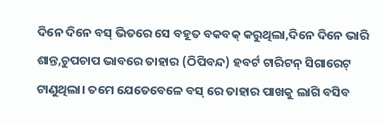ଦିନେ ଦିନେ ବସ୍ ଭିତରେ ସେ ବହୂତ ବକବକ୍ କରୁଥିଲା,ଦିନେ ଦିନେ ଭାରି ଶାନ୍ତ,ଚୁପଚାପ ଭାବରେ ତାହାର (ଠିପିବନ୍ଦ) ହବର୍ଟ ଟାରିଟନ୍ ସିଗାରେଟ୍ ଟାଣୁଥିଲା। ତମେ ଯେତେବେଳେ ବସ୍ ରେ ତାହାର ପାଖକୁ ଲାଗି ବସିବ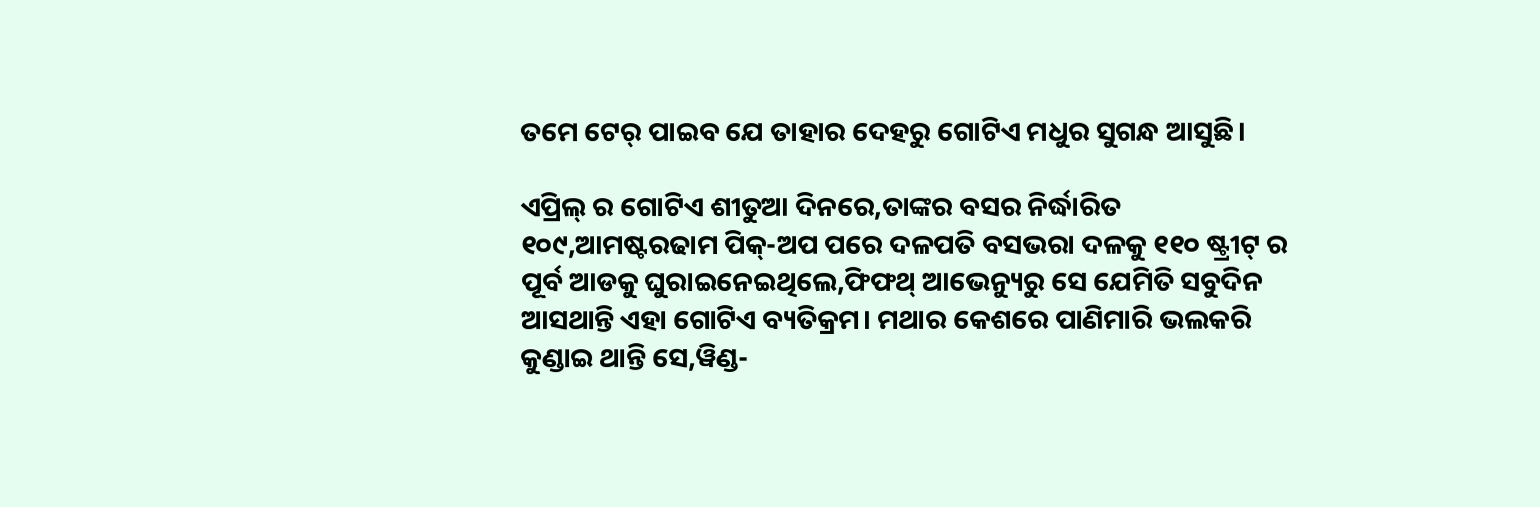ତମେ ଟେର୍ ପାଇବ ଯେ ତାହାର ଦେହରୁ ଗୋଟିଏ ମଧୁର ସୁଗନ୍ଧ ଆସୁଛି।

ଏପ୍ରିଲ୍ ର ଗୋଟିଏ ଶୀତୁଆ ଦିନରେ,ତାଙ୍କର ବସର ନିର୍ଦ୍ଧାରିତ ୧୦୯,ଆମଷ୍ଟରଢାମ ପିକ୍-ଅପ ପରେ ଦଳପତି ବସଭରା ଦଳକୁ ୧୧୦ ଷ୍ଟ୍ରୀଟ୍ ର ପୂର୍ବ ଆଡକୁ ଘୁରାଇନେଇଥିଲେ,ଫିଫଥ୍ ଆଭେନ୍ୟୁରୁ ସେ ଯେମିତି ସବୁଦିନ ଆସଥାନ୍ତି ଏହା ଗୋଟିଏ ବ୍ୟତିକ୍ରମ। ମଥାର କେଶରେ ପାଣିମାରି ଭଲକରି କୁଣ୍ଡାଇ ଥାନ୍ତି ସେ,ୱିଣ୍ଡ-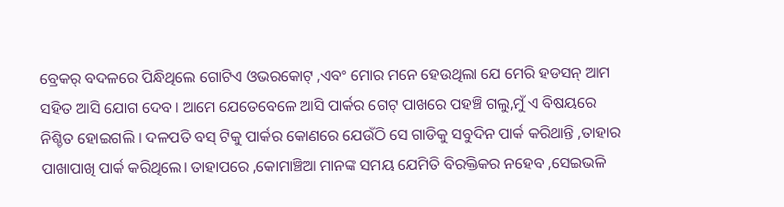ବ୍ରେକର୍ ବଦଳରେ ପିନ୍ଧିଥିଲେ ଗୋଟିଏ ଓଭରକୋଟ୍ ,ଏବଂ ମୋର ମନେ ହେଉଥିଲା ଯେ ମେରି ହଡସନ୍ ଆମ ସହିତ ଆସି ଯୋଗ ଦେବ। ଆମେ ଯେତେବେଳେ ଆସି ପାର୍କର ଗେଟ୍ ପାଖରେ ପହଞ୍ଚି ଗଲୁ,ମୁଁ ଏ ବିଷୟରେ ନିଶ୍ଚିତ ହୋଇଗଲି । ଦଳପତି ବସ୍ ଟିକୁ ପାର୍କର କୋଣରେ ଯେଉଁଠି ସେ ଗାଡିକୁ ସବୁଦିନ ପାର୍କ କରିଥାନ୍ତି ,ତାହାର ପାଖାପାଖି ପାର୍କ କରିଥିଲେ। ତାହାପରେ ,କୋମାଞ୍ଚିଆ ମାନଙ୍କ ସମୟ ଯେମିତି ବିରକ୍ତିକର ନହେବ ,ସେଇଭଳି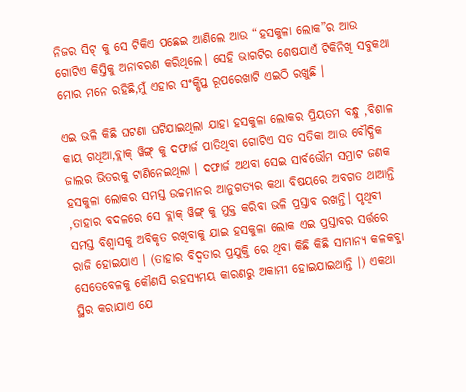ନିଜର ସିଟ୍ କୁ ସେ ଟିକିଏ ପଛେଇ ଆଣିଲେ ଆଉ “ହସକୁଳା ଲୋକ”ର ଆଉ ଗୋଟିଏ କିସ୍ତିକୁ ଅନାବରଣ କରିଥିଲେ। ସେହି ଭାଗଟିର ଶେଷଯାଏଁ ଟିକିନିଖି ସବୁକଥା ମୋର ମନେ ରହିଛି,ମୁଁ ଏହାର ସଂକ୍ଷିପ୍ତ ରୂପରେଖାଟି ଏଇଠି ରଖୁଛି ।

ଏଇ ଭଳି କିଛି ଘଟଣା ଘଟିଯାଇଥିଲା ଯାହା ହସକୁଳା ଲୋକର ପ୍ରିୟତମ ବନ୍ଧୁ ,ବିଶାଳ କାୟ ଗଧିଆ,ବ୍ଲାକ୍ ୱିଙ୍ଗ୍ କୁ ଦଫାର୍ଜ ପାତିଥିବା ଗୋଟିଏ ସତ ସତିକା ଆଉ ବୌଦ୍ଧିକ ଜାଲର ଭିତରକୁ ଟାଣିନେଇଥିଲା । ଦଫାର୍ଜ ଅଥବା ସେଇ ସାର୍ବଭୌମ ସମ୍ରାଟ ଜଣକ ହସକୁଳା ଲୋକର ସମସ୍ତ ଉଚ୍ଚମାନର ଆନୁଗତ୍ୟର କଥା ବିଷୟରେ ଅବଗତ ଥାଆନ୍ତି ,ତାହାର ବଦଳରେ ସେ ବ୍ଲାକ୍ ୱିଙ୍ଗ୍ କୁ ମୁକ୍ତ କରିବା ଭଳି ପ୍ରସ୍ତାବ ରଖନ୍ତି। ପୃଥିବୀ ସମସ୍ତ ବିଶ୍ୱାସକୁ ଅବିକୃତ ରଖିବାକୁ ଯାଇ ହସକୁଳା ଲୋକ ଏଇ ପ୍ରସ୍ତାବର ସର୍ତ୍ତରେ ରାଜି ହୋଇଯାଏ । (ତାହାର ବିଦ୍ୱତାର ପ୍ରଯୁକ୍ତି ରେ ଥିବା କିଛି କିଛି ସାମାନ୍ୟ କଳକବ୍ଜା ସେତେବେଳକୁ କୌଣସି ରହସ୍ୟମୟ କାରଣରୁ ଅକାମୀ ହୋଇଯାଇଥାନ୍ତି ।) ଏକଥା ସ୍ଥିର କରାଯାଏ ଯେ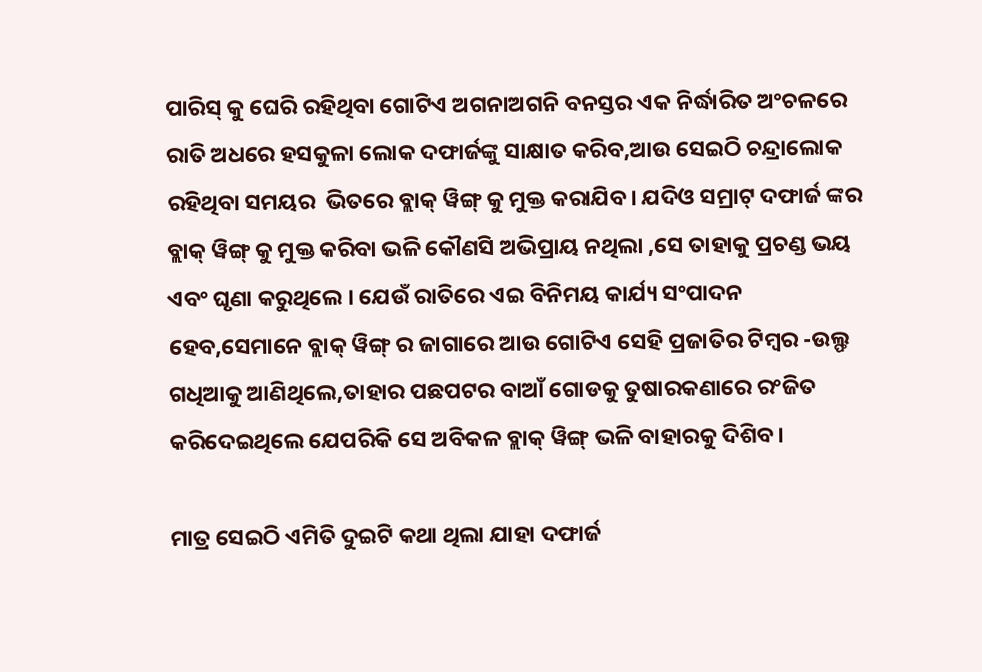ପାରିସ୍ କୁ ଘେରି ରହିଥିବା ଗୋଟିଏ ଅଗନାଅଗନି ବନସ୍ତର ଏକ ନିର୍ଦ୍ଧାରିତ ଅଂଚଳରେ ରାତି ଅଧରେ ହସକୁଳା ଲୋକ ଦଫାର୍ଜଙ୍କୁ ସାକ୍ଷାତ କରିବ,ଆଉ ସେଇଠି ଚନ୍ଦ୍ରାଲୋକ ରହିଥିବା ସମୟର  ଭିତରେ ବ୍ଲାକ୍ ୱିଙ୍ଗ୍ କୁ ମୁକ୍ତ କରାଯିବ। ଯଦିଓ ସମ୍ରାଟ୍ ଦଫାର୍ଜ ଙ୍କର ବ୍ଲାକ୍ ୱିଙ୍ଗ୍ କୁ ମୁକ୍ତ କରିବା ଭଳି କୌଣସି ଅଭିପ୍ରାୟ ନଥିଲା ,ସେ ତାହାକୁ ପ୍ରଚଣ୍ଡ ଭୟ ଏବଂ ଘୃଣା କରୁଥିଲେ । ଯେଉଁ ରାତିରେ ଏଇ ବିନିମୟ କାର୍ଯ୍ୟ ସଂପାଦନ ହେବ,ସେମାନେ ବ୍ଲାକ୍ ୱିଙ୍ଗ୍ ର ଜାଗାରେ ଆଉ ଗୋଟିଏ ସେହି ପ୍ରଜାତିର ଟିମ୍ବର -ଉଲ୍ଫ ଗଧିଆକୁ ଆଣିଥିଲେ,ତାହାର ପଛପଟର ବାଆଁ ଗୋଡକୁ ତୁଷାରକଣାରେ ରଂଜିତ କରିଦେଇଥିଲେ ଯେପରିକି ସେ ଅବିକଳ ବ୍ଲାକ୍ ୱିଙ୍ଗ୍ ଭଳି ବାହାରକୁ ଦିଶିବ।

ମାତ୍ର ସେଇଠି ଏମିତି ଦୁଇଟି କଥା ଥିଲା ଯାହା ଦଫାର୍ଜ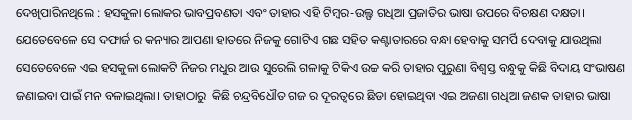ଦେଖିପାରିନଥିଲେ : ହସକୁଳା ଲୋକର ଭାବପ୍ରବଣତା ଏବଂ ତାହାର ଏହି ଟିମ୍ବର-ଉଲ୍ଫ ଗଧିଆ ପ୍ରଜାତିର ଭାଷା ଉପରେ ବିଚକ୍ଷଣ ଦକ୍ଷତା। ଯେତେବେଳେ ସେ ଦଫାର୍ଜ ର କନ୍ୟାର ଆପଣା ହାତରେ ନିଜକୁ ଗୋଟିଏ ଗଛ ସହିତ କଣ୍ଟାତାରରେ ବନ୍ଧା ହେବାକୁ ସମର୍ପି ଦେବାକୁ ଯାଉଥିଲା ସେତେବେଳେ ଏଇ ହସକୁଳା ଲୋକଟି ନିଜର ମଧୁର ଆଉ ସୁରେଲି ଗଳାକୁ ଟିକିଏ ଉଚ୍ଚ କରି ତାହାର ପୁରୁଣା ବିଶ୍ୱସ୍ତ ବନ୍ଧୁକୁ କିଛି ବିଦାୟ ସଂଭାଷଣ ଜଣାଇବା ପାଇଁ ମନ ବଳାଇଥିଲା। ତାହାଠାରୁ  କିଛି ଚନ୍ଦ୍ରବିଧୌତ ଗଜ ର ଦୂରତ୍ୱରେ ଛିଡା ହୋଇଥିବା ଏଇ ଅଜଣା ଗଧିଆ ଜଣକ ତାହାର ଭାଷା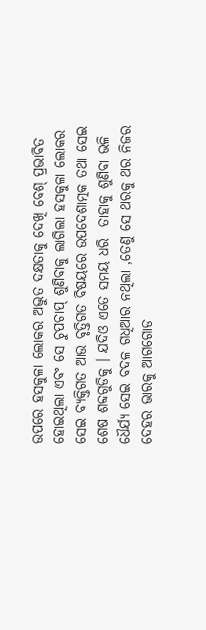ଉପରେ ହସକୁଳା ଲୋକର ଅଦ୍ଭୁତ ଦକ୍ଷତାକୁ ଦେଖି ବେଶ୍ ପ୍ରଭାବିତ ହୋଇଥିଲା ଏବଂ ସେ ଚୁପଚାପ୍ ଶୁଣିବାକୁ ଲାଗିଲା ହସକୁଳା ଲୋକର ସେଇ ବ୍ୟକ୍ତିଗତ ଆଉ ବୃତ୍ତିଗତ ବିଷୟରେ ଉପଦେଶାତ୍ମକ ତଥା ସେଇ ଶେଷ ଶବ୍ଦଗୁଡିକୁ । ଯଦିଓ ଏତେ ସମୟ ଧରି  ତାହାକୁ ଶୁଣିବା ଭଳି ଧୈର୍ଯ୍ୟ ସେଇ ବଦଳ ଗଧିଆର ନଥିଲା ,ତେଣୁ ସେ ଥରକୁ ଥର ନିଜର ଦେହର ଭାରକୁ ଆଗଗୋଡ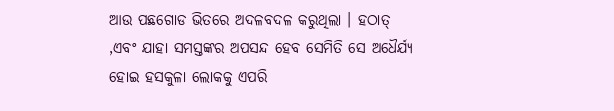ଆଉ ପଛଗୋଡ ଭିତରେ ଅଦଳବଦଳ କରୁଥିଲା । ହଠାତ୍ ,ଏବଂ ଯାହା ସମସ୍ତଙ୍କର ଅପସନ୍ଦ ହେବ ସେମିତି ସେ ଅଧୈର୍ଯ୍ୟ ହୋଇ ହସକୁଳା ଲୋକକୁ ଏପରି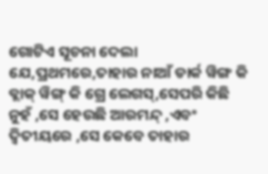ଗୋଟିଏ ସୂଚନା ଦେଲା ଯେ,ପ୍ରଥମରେ,ତାହାର ନାଆଁ ଡାର୍କ ୱିଙ୍ଗ କି ବ୍ଲାକ୍ ୱିଙ୍ଗ୍ କି ଗ୍ରେ ଲେଗସ୍,ସେପରି କିଛି ନୁହଁ ,ସେ ହେଉଛି ଆରମନ୍ଦ୍ ,ଏବଂ ଦ୍ୱିତୀୟରେ ,ସେ କେବେ ତାହାର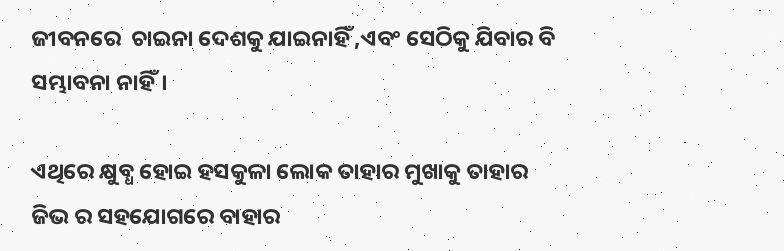ଜୀବନରେ  ଚାଇନା ଦେଶକୁ ଯାଇନାହିଁ ,ଏବଂ ସେଠିକୁ ଯିବାର ବି ସମ୍ଭାବନା ନାହିଁ।

ଏଥିରେ କ୍ଷୁବ୍ଧ ହୋଇ ହସକୁଳା ଲୋକ ତାହାର ମୁଖାକୁ ତାହାର ଜିଭ ର ସହଯୋଗରେ ବାହାର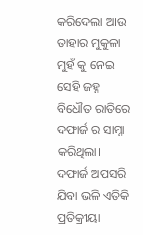କରିଦେଲା ଆଉ ତାହାର ମୁକୁଳା ମୁହଁ କୁ ନେଇ ସେହି ଜହ୍ନ ବିଧୌତ ରାତିରେ ଦଫାର୍ଜ ର ସାମ୍ନା କରିଥିଲା। ଦଫାର୍ଜ ଅପସରି ଯିବା ଭଳି ଏତିକି ପ୍ରତିକ୍ରୀୟା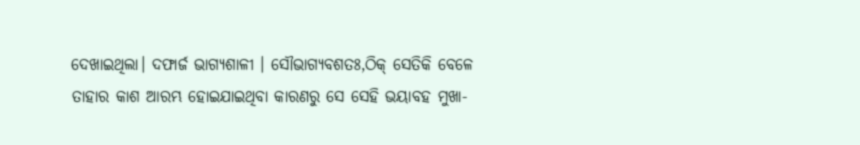ଦେଖାଇଥିଲା। ଦଫାର୍ଜ ଭାଗ୍ୟଶାଳୀ । ସୌଭାଗ୍ୟବଶତଃ,ଠିକ୍ ସେତିକି ବେଳେ ତାହାର କାଶ ଆରମ୍ଭ ହୋଇଯାଇଥିବା କାରଣରୁ ସେ ସେହି ଭୟାବହ ମୁଖା-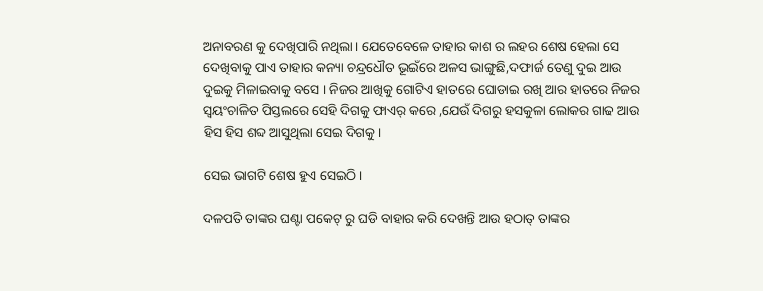ଅନାବରଣ କୁ ଦେଖିପାରି ନଥିଲା। ଯେତେବେଳେ ତାହାର କାଶ ର ଲହର ଶେଷ ହେଲା ସେ ଦେଖିବାକୁ ପାଏ ତାହାର କନ୍ୟା ଚନ୍ଦ୍ରଧୌତ ଭୂଇଁରେ ଅଳସ ଭାଙ୍ଗୁଛି,ଦଫାର୍ଜ ତେଣୁ ଦୁଇ ଆଉ ଦୁଇକୁ ମିଳାଇବାକୁ ବସେ । ନିଜର ଆଖିକୁ ଗୋଟିଏ ହାତରେ ଘୋଡାଇ ରଖି ଆର ହାତରେ ନିଜର ସ୍ୱୟଂଚାଳିତ ପିସ୍ତଲରେ ସେହି ଦିଗକୁ ଫାଏର୍ କରେ ,ଯେଉଁ ଦିଗରୁ ହସକୁଳା ଲୋକର ଗାଢ ଆଉ ହିସ ହିସ ଶବ୍ଦ ଆସୁଥିଲା ସେଇ ଦିଗକୁ।

ସେଇ ଭାଗଟି ଶେଷ ହୁଏ ସେଇଠି।

ଦଳପତି ତାଙ୍କର ଘଣ୍ଟା ପକେଟ୍ ରୁ ଘଡି ବାହାର କରି ଦେଖନ୍ତି ଆଉ ହଠାତ୍ ତାଙ୍କର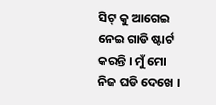ସିଟ୍ କୁ ଆଗେଇ ନେଇ ଗାଡି ଷ୍ଟାର୍ଟ କରନ୍ତି । ମୁଁ ମୋ ନିଜ ଘଡି ଦେଖେ ।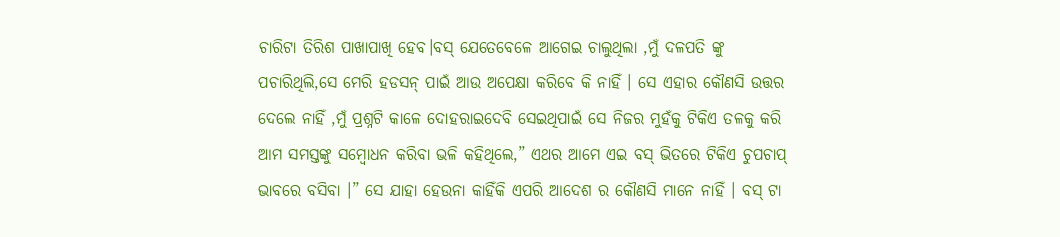ଚାରିଟା ତିରିଶ ପାଖାପାଖି ହେବ।ବସ୍ ଯେତେବେଳେ ଆଗେଇ ଚାଲୁଥିଲା ,ମୁଁ ଦଳପତି ଙ୍କୁ ପଚାରିଥିଲି,ସେ ମେରି ହଡସନ୍ ପାଇଁ ଆଉ ଅପେକ୍ଷା କରିବେ କି ନାହିଁ । ସେ ଏହାର କୌଣସି ଉତ୍ତର ଦେଲେ ନାହିଁ ,ମୁଁ ପ୍ରଶ୍ନଟି କାଳେ ଦୋହରାଇଦେବି ସେଇଥିପାଇଁ ସେ ନିଜର ମୁହଁକୁ ଟିକିଏ ତଳକୁ କରି ଆମ ସମସ୍ତଙ୍କୁ ସମ୍ବୋଧନ କରିବା ଭଳି କହିଥିଲେ,” ଏଥର ଆମେ ଏଇ ବସ୍ ଭିତରେ ଟିକିଏ ଚୁପଚାପ୍ ଭାବରେ ବସିବା ।” ସେ ଯାହା ହେଉନା କାହିଁକି ଏପରି ଆଦେଶ ର କୌଣସି ମାନେ ନାହିଁ । ବସ୍ ଟା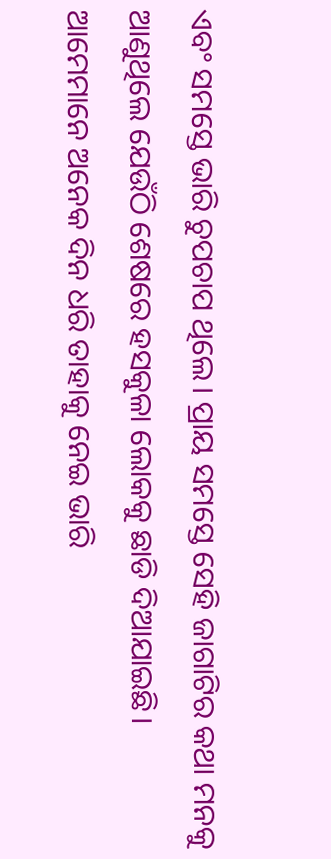ଏବଂ ସମସ୍ତେ ଭାରି ଚୁପଚାପ ଥିଲେ। ପ୍ରାୟ ସମସ୍ତେ ସେହି ଜାଗାଟିର କଥା ମନକୁ ଆଣୁଥିଲେ ଯେଉଁଠି ଶେଷରେ ହସକୁଳା ଲୋକକୁ ଛାଡି ଦିଆଯାଇଛି। ଆମେମାନେ ଅନେକ ଦିନ ଧରି ତାହାକୁ ନେଇ ଭାରି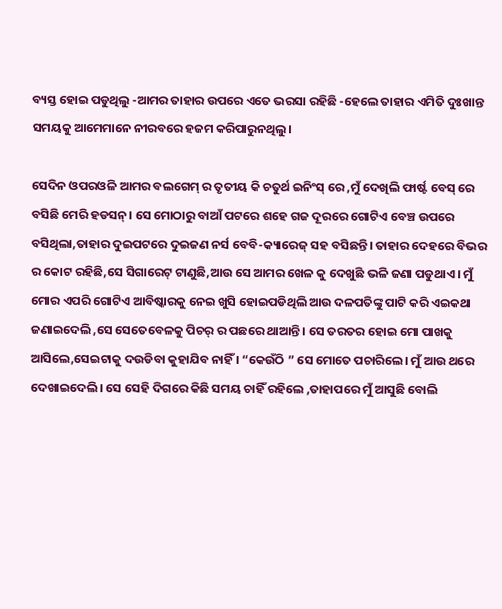ବ୍ୟସ୍ତ ହୋଇ ପଡୁଥିଲୁ -ଆମର ତାହାର ଉପରେ ଏତେ ଭରସା ରହିଛି -ହେଲେ ତାହାର ଏମିତି ଦୁଃଖାନ୍ତ ସମୟକୁ ଆମେମାନେ ନୀରବରେ ହଜମ କରିପାରୁନଥିଲୁ।

ସେଦିନ ଓପରଓଳି ଆମର ବଲଗେମ୍ ର ତୃତୀୟ କି ଚତୁର୍ଥ ଇନିଂସ୍ ରେ ,ମୁଁ ଦେଖିଲି ଫାର୍ଷ୍ଟ ବେସ୍ ରେ ବସିଛି ମେରି ହଡସନ୍। ସେ ମୋଠାରୁ ବାଆଁ ପଟରେ ଶହେ ଗଜ ଦୂରରେ ଗୋଟିଏ ବେଞ୍ଚ ଉପରେ ବସିଥିଲା,ତାହାର ଦୁଇପଟରେ ଦୁଇଜଣ ନର୍ସ ବେବି-କ୍ୟାରେଜ୍ ସହ ବସିଛନ୍ତି। ତାହାର ଦେହରେ ବିଭର ର କୋଟ ରହିଛି,ସେ ସିଗାରେଟ୍ ଟାଣୁଛି,ଆଉ ସେ ଆମର ଖେଳ କୁ ଦେଖୁଛି ଭଳି ଜଣା ପଡୁଥାଏ । ମୁଁ ମୋର ଏପରି ଗୋଟିଏ ଆବିଷ୍କାରକୁ ନେଇ ଖୁସି ହୋଇପଡିଥିଲି ଆଉ ଦଳପତିଙ୍କୁ ପାଟି କରି ଏଇକଥା ଜଣାଇଦେଲି ,ସେ ସେତେବେଳକୁ ପିଚର୍ ର ପଛରେ ଥାଆନ୍ତି । ସେ ତରତର ହୋଇ ମୋ ପାଖକୁ ଆସିଲେ,ସେଇଟାକୁ ଦଉଡିବା କୁହାଯିବ ନାହିଁ । “କେଉଁଠି ” ସେ ମୋତେ ପଚାରିଲେ। ମୁଁ ଆଉ ଥରେ ଦେଖାଇଦେଲି। ସେ ସେହି ଦିଗରେ କିଛି ସମୟ ଚାହିଁ ରହିଲେ ,ତାହାପରେ ମୁଁ ଆସୁଛି ବୋଲି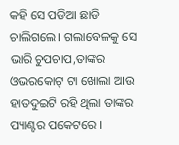କହି ସେ ପଡିଆ ଛାଡି ଚାଲିଗଲେ। ଗଲାବେଳକୁ ସେ ଭାରି ଚୁପଚାପ,ତାଙ୍କର ଓଭରକୋଟ୍ ଟା ଖୋଲା ଆଉ ହାତଦୁଇଟି ରହି ଥିଲା ତାଙ୍କର ପ୍ୟାଣ୍ଟର ପକେଟରେ ।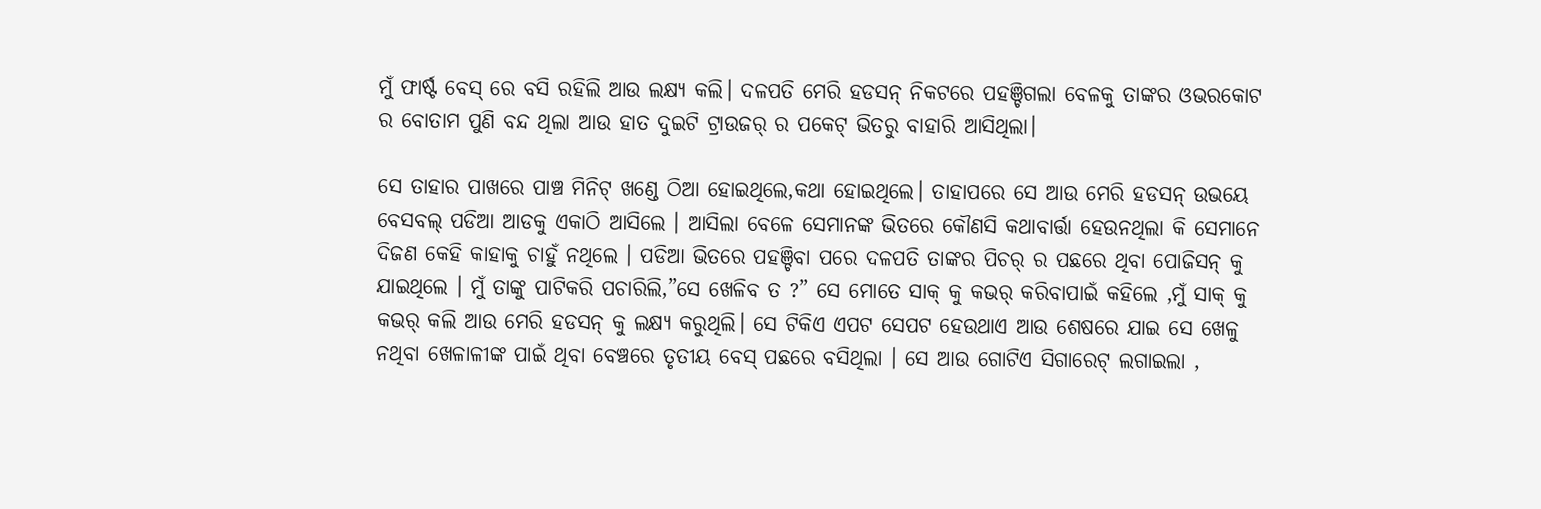ମୁଁ ଫାର୍ଷ୍ଟ ବେସ୍ ରେ ବସି ରହିଲି ଆଉ ଲକ୍ଷ୍ୟ କଲି। ଦଳପତି ମେରି ହଡସନ୍ ନିକଟରେ ପହଞ୍ଚିଗଲା ବେଳକୁ ତାଙ୍କର ଓଭରକୋଟ ର ବୋତାମ ପୁଣି ବନ୍ଦ ଥିଲା ଆଉ ହାତ ଦୁଇଟି ଟ୍ରାଉଜର୍ ର ପକେଟ୍ ଭିତରୁ ବାହାରି ଆସିଥିଲା।

ସେ ତାହାର ପାଖରେ ପାଞ୍ଚ ମିନିଟ୍ ଖଣ୍ଡେ ଠିଆ ହୋଇଥିଲେ,କଥା ହୋଇଥିଲେ। ତାହାପରେ ସେ ଆଉ ମେରି ହଡସନ୍ ଉଭୟେ ବେସବଲ୍ ପଡିଆ ଆଡକୁ ଏକାଠି ଆସିଲେ । ଆସିଲା ବେଳେ ସେମାନଙ୍କ ଭିତରେ କୌଣସି କଥାବାର୍ତ୍ତା ହେଉନଥିଲା କି ସେମାନେ ଦିଜଣ କେହି କାହାକୁ ଚାହୁଁ ନଥିଲେ । ପଡିଆ ଭିତରେ ପହଞ୍ଚିବା ପରେ ଦଳପତି ତାଙ୍କର ପିଚର୍ ର ପଛରେ ଥିବା ପୋଜିସନ୍ କୁ ଯାଇଥିଲେ । ମୁଁ ତାଙ୍କୁ ପାଟିକରି ପଚାରିଲି,”ସେ ଖେଳିବ ତ ?” ସେ ମୋତେ ସାକ୍ କୁ କଭର୍ କରିବାପାଇଁ କହିଲେ ,ମୁଁ ସାକ୍ କୁ କଭର୍ କଲି ଆଉ ମେରି ହଡସନ୍ କୁ ଲକ୍ଷ୍ୟ କରୁଥିଲି। ସେ ଟିକିଏ ଏପଟ ସେପଟ ହେଉଥାଏ ଆଉ ଶେଷରେ ଯାଇ ସେ ଖେଳୁ ନଥିବା ଖେଳାଳୀଙ୍କ ପାଇଁ ଥିବା ବେଞ୍ଚରେ ତୃତୀୟ ବେସ୍ ପଛରେ ବସିଥିଲା । ସେ ଆଉ ଗୋଟିଏ ସିଗାରେଟ୍ ଲଗାଇଲା ,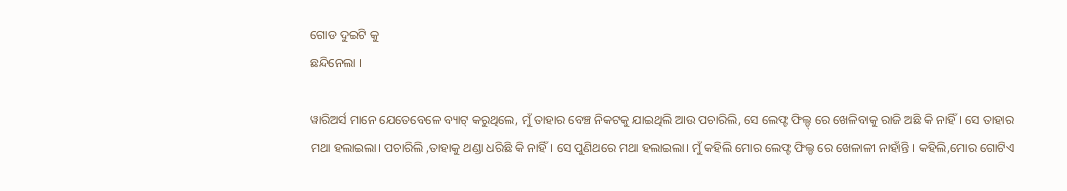ଗୋଡ ଦୁଇଟି କୁ
ଛନ୍ଦିନେଲା ।

ୱାରିଅର୍ସ ମାନେ ଯେତେବେଳେ ବ୍ୟାଟ୍ କରୁଥିଲେ, ମୁଁ ତାହାର ବେଞ୍ଚ ନିକଟକୁ ଯାଇଥିଲି ଆଉ ପଚାରିଲି, ସେ ଲେଫ୍ଟ ଫିଲ୍ଡ୍ ରେ ଖେଳିବାକୁ ରାଜି ଅଛି କି ନାହିଁ । ସେ ତାହାର ମଥା ହଲାଇଲା। ପଚାରିଲି ,ତାହାକୁ ଥଣ୍ଡା ଧରିଛି କି ନାହିଁ । ସେ ପୁଣିଥରେ ମଥା ହଲାଇଲା। ମୁଁ କହିଲି ମୋର ଲେଫ୍ଟ ଫିଲ୍ଡ ରେ ଖେଳାଳୀ ନାହାଁନ୍ତି । କହିଲି,ମୋର ଗୋଟିଏ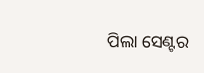ପିଲା ସେଣ୍ଟର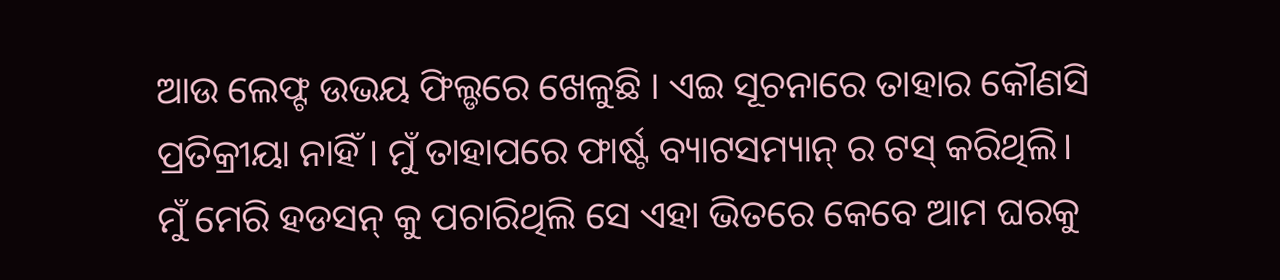ଆଉ ଲେଫ୍ଟ ଉଭୟ ଫିଲ୍ଡରେ ଖେଳୁଛି । ଏଇ ସୂଚନାରେ ତାହାର କୌଣସି ପ୍ରତିକ୍ରୀୟା ନାହିଁ । ମୁଁ ତାହାପରେ ଫାର୍ଷ୍ଟ ବ୍ୟାଟସମ୍ୟାନ୍ ର ଟସ୍ କରିଥିଲି। ମୁଁ ମେରି ହଡସନ୍ କୁ ପଚାରିଥିଲି ସେ ଏହା ଭିତରେ କେବେ ଆମ ଘରକୁ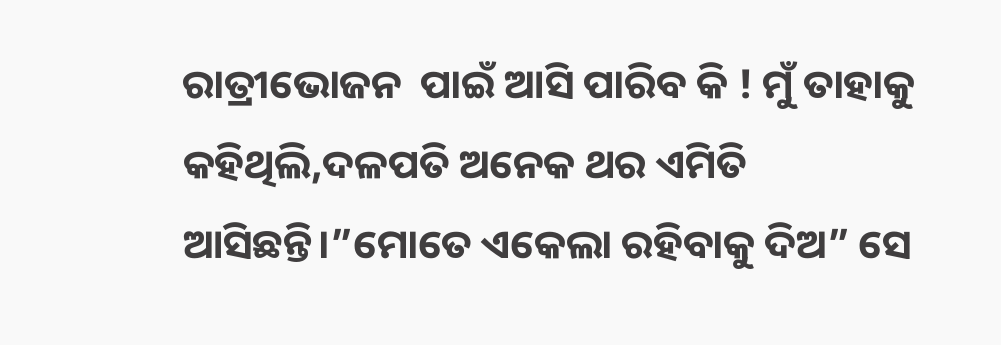ରାତ୍ରୀଭୋଜନ  ପାଇଁ ଆସି ପାରିବ କି ! ମୁଁ ତାହାକୁ କହିଥିଲି,ଦଳପତି ଅନେକ ଥର ଏମିତି ଆସିଛନ୍ତି।”ମୋତେ ଏକେଲା ରହିବାକୁ ଦିଅ” ସେ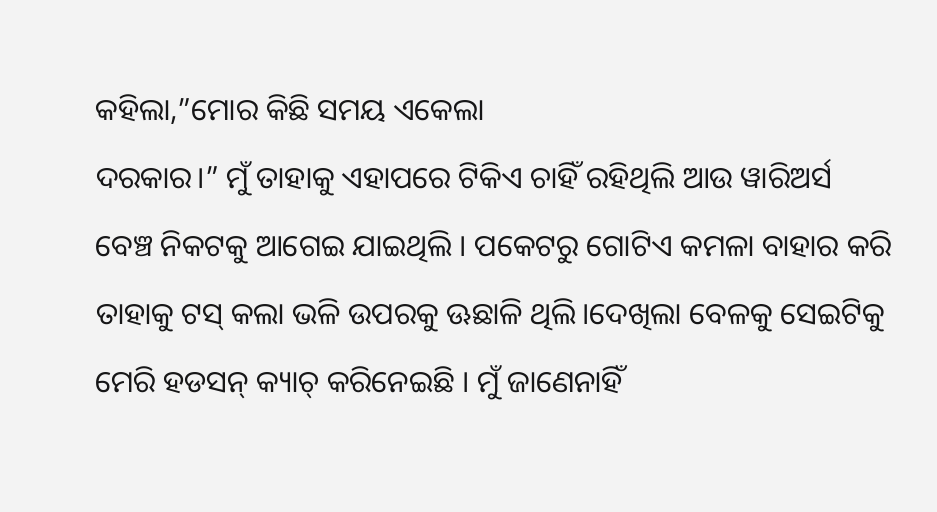କହିଲା,”ମୋର କିଛି ସମୟ ଏକେଲା
ଦରକାର।” ମୁଁ ତାହାକୁ ଏହାପରେ ଟିକିଏ ଚାହିଁ ରହିଥିଲି ଆଉ ୱାରିଅର୍ସ ବେଞ୍ଚ ନିକଟକୁ ଆଗେଇ ଯାଇଥିଲି । ପକେଟରୁ ଗୋଟିଏ କମଳା ବାହାର କରି ତାହାକୁ ଟସ୍ କଲା ଭଳି ଉପରକୁ ଊଛାଳି ଥିଲି।ଦେଖିଲା ବେଳକୁ ସେଇଟିକୁ ମେରି ହଡସନ୍ କ୍ୟାଚ୍ କରିନେଇଛି । ମୁଁ ଜାଣେନାହିଁ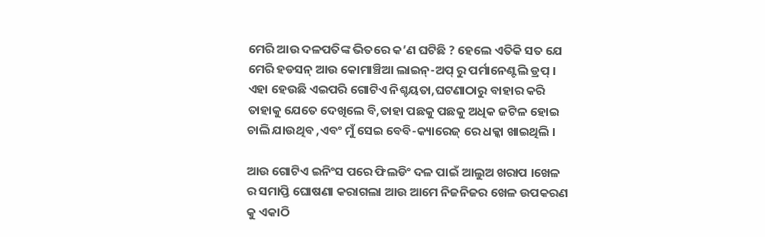ମେରି ଆଉ ଦଳପତିଙ୍କ ଭିତରେ କ’ଣ ଘଟିଛି ? ହେଲେ ଏତିକି ସତ ଯେ ମେରି ହଡସନ୍ ଆଉ କୋମାଞ୍ଚିଆ ଲାଇନ୍-ଅପ୍ ରୁ ପର୍ମାନେଣ୍ଟଲି ଡ୍ରପ୍ । ଏହା ହେଉଛି ଏଇପରି ଗୋଟିଏ ନିଶ୍ଚୟତା,ଘଟଣାଠାରୁ ବାହାର କରି ତାହାକୁ ଯେତେ ଦେଖିଲେ ବି,ତାହା ପଛକୁ ପଛକୁ ଅଧିକ ଜଟିଳ ହୋଇ ଚାଲି ଯାଉଥିବ ,ଏବଂ ମୁଁ ସେଇ ବେବି-କ୍ୟାରେଜ୍ ରେ ଧକ୍କା ଖାଇଥିଲି ।

ଆଉ ଗୋଟିଏ ଇନିଂସ ପରେ ଫିଲଡିଂ ଦଳ ପାଇଁ ଆଲୁଅ ଖରାପ ।ଖେଳ ର ସମାପ୍ତି ଘୋଷଣା କରାଗଲା ଆଉ ଆମେ ନିଜନିଜର ଖେଳ ଉପକରଣ କୁ ଏକାଠି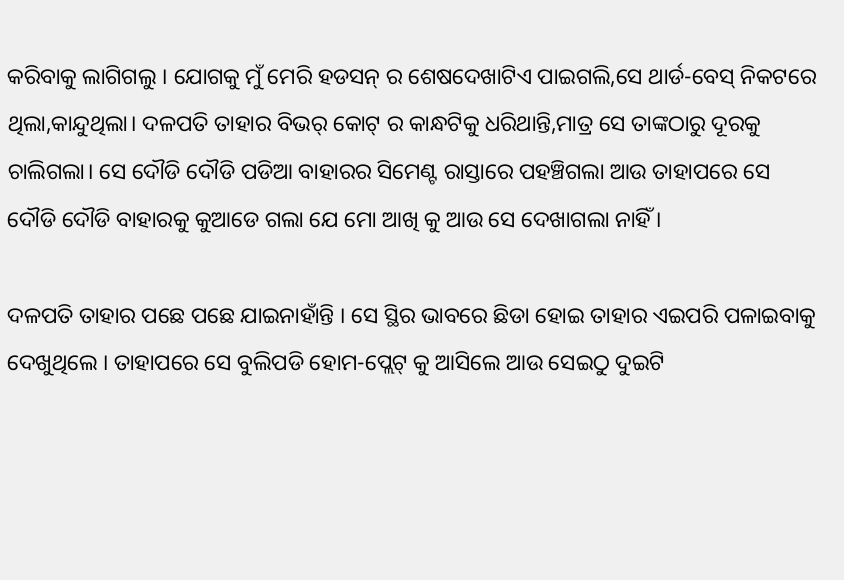କରିବାକୁ ଲାଗିଗଲୁ । ଯୋଗକୁ ମୁଁ ମେରି ହଡସନ୍ ର ଶେଷଦେଖାଟିଏ ପାଇଗଲି,ସେ ଥାର୍ଡ-ବେସ୍ ନିକଟରେ ଥିଲା,କାନ୍ଦୁଥିଲା। ଦଳପତି ତାହାର ବିଭର୍ କୋଟ୍ ର କାନ୍ଧଟିକୁ ଧରିଥାନ୍ତି,ମାତ୍ର ସେ ତାଙ୍କଠାରୁ ଦୂରକୁ ଚାଲିଗଲା। ସେ ଦୌଡି ଦୌଡି ପଡିଆ ବାହାରର ସିମେଣ୍ଟ ରାସ୍ତାରେ ପହଞ୍ଚିଗଲା ଆଉ ତାହାପରେ ସେ ଦୌଡି ଦୌଡି ବାହାରକୁ କୁଆଡେ ଗଲା ଯେ ମୋ ଆଖି କୁ ଆଉ ସେ ଦେଖାଗଲା ନାହିଁ ।

ଦଳପତି ତାହାର ପଛେ ପଛେ ଯାଇନାହାଁନ୍ତି । ସେ ସ୍ଥିର ଭାବରେ ଛିଡା ହୋଇ ତାହାର ଏଇପରି ପଳାଇବାକୁ ଦେଖୁଥିଲେ । ତାହାପରେ ସେ ବୁଲିପଡି ହୋମ-ପ୍ଲେଟ୍ କୁ ଆସିଲେ ଆଉ ସେଇଠୁ ଦୁଇଟି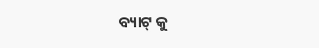ବ୍ୟାଟ୍ କୁ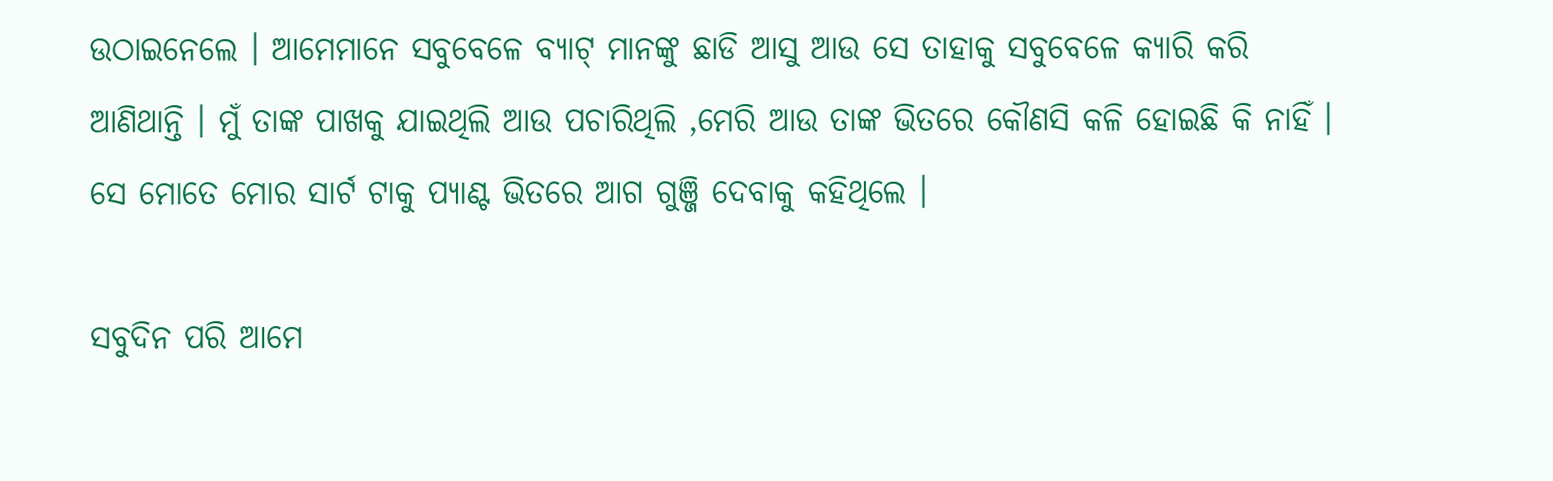ଉଠାଇନେଲେ । ଆମେମାନେ ସବୁବେଳେ ବ୍ୟାଟ୍ ମାନଙ୍କୁ ଛାଡି ଆସୁ ଆଉ ସେ ତାହାକୁ ସବୁବେଳେ କ୍ୟାରି କରି ଆଣିଥାନ୍ତି । ମୁଁ ତାଙ୍କ ପାଖକୁ ଯାଇଥିଲି ଆଉ ପଚାରିଥିଲି ,ମେରି ଆଉ ତାଙ୍କ ଭିତରେ କୌଣସି କଳି ହୋଇଛି କି ନାହିଁ । ସେ ମୋତେ ମୋର ସାର୍ଟ ଟାକୁ ପ୍ୟାଣ୍ଟ ଭିତରେ ଆଗ ଗୁଞ୍ଜି ଦେବାକୁ କହିଥିଲେ ।

ସବୁଦିନ ପରି ଆମେ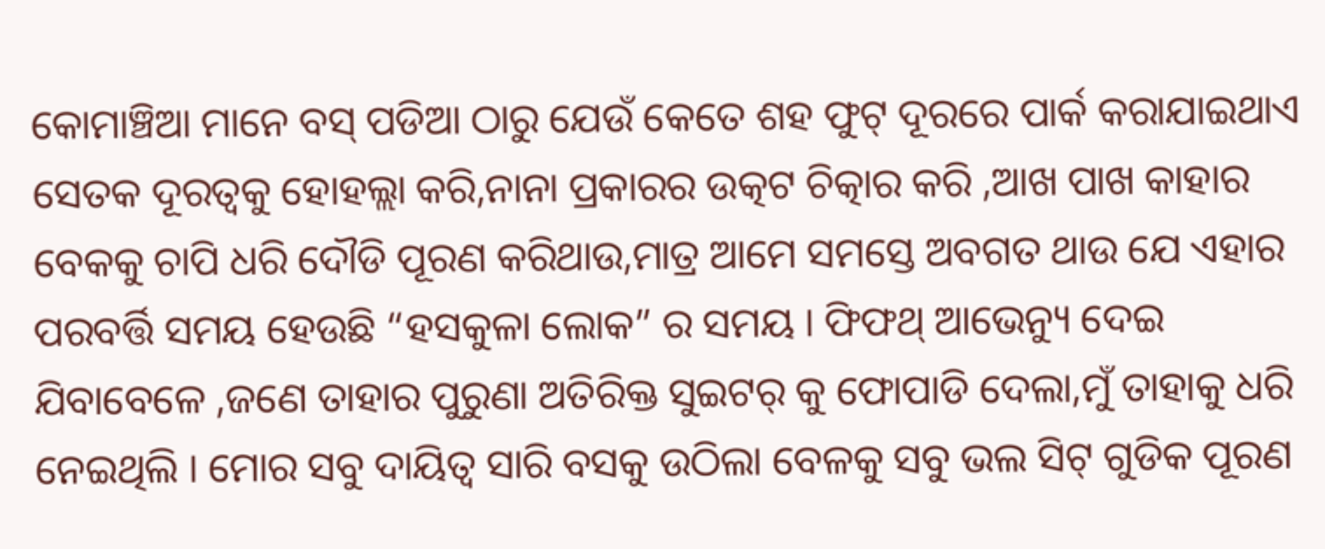କୋମାଞ୍ଚିଆ ମାନେ ବସ୍ ପଡିଆ ଠାରୁ ଯେଉଁ କେତେ ଶହ ଫୁଟ୍ ଦୂରରେ ପାର୍କ କରାଯାଇଥାଏ ସେତକ ଦୂରତ୍ୱକୁ ହୋହଲ୍ଲା କରି,ନାନା ପ୍ରକାରର ଉତ୍କଟ ଚିତ୍କାର କରି ,ଆଖ ପାଖ କାହାର ବେକକୁ ଚାପି ଧରି ଦୌଡି ପୂରଣ କରିଥାଉ,ମାତ୍ର ଆମେ ସମସ୍ତେ ଅବଗତ ଥାଉ ଯେ ଏହାର ପରବର୍ତ୍ତି ସମୟ ହେଉଛି “ହସକୁଳା ଲୋକ” ର ସମୟ । ଫିଫଥ୍ ଆଭେନ୍ୟୁ ଦେଇ ଯିବାବେଳେ ,ଜଣେ ତାହାର ପୁରୁଣା ଅତିରିକ୍ତ ସୁଇଟର୍ କୁ ଫୋପାଡି ଦେଲା,ମୁଁ ତାହାକୁ ଧରି ନେଇଥିଲି । ମୋର ସବୁ ଦାୟିତ୍ୱ ସାରି ବସକୁ ଉଠିଲା ବେଳକୁ ସବୁ ଭଲ ସିଟ୍ ଗୁଡିକ ପୂରଣ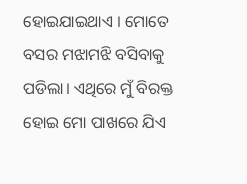ହୋଇଯାଇଥାଏ । ମୋତେ ବସର ମଝାମଝି ବସିବାକୁ ପଡିଲା। ଏଥିରେ ମୁଁ ବିରକ୍ତ ହୋଇ ମୋ ପାଖରେ ଯିଏ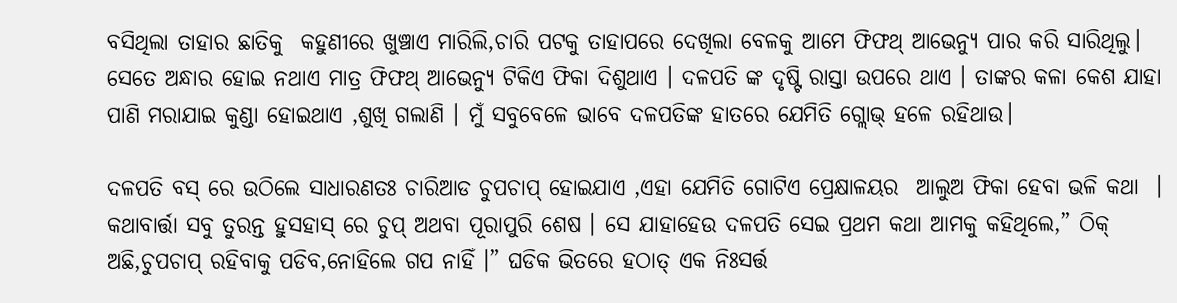ବସିଥିଲା ତାହାର ଛାତିକୁ  କହୁଣୀରେ ଖୁଞ୍ଚାଏ ମାରିଲି,ଚାରି ପଟକୁ ତାହାପରେ ଦେଖିଲା ବେଳକୁ ଆମେ ଫିଫଥ୍ ଆଭେନ୍ୟୁ ପାର କରି ସାରିଥିଲୁ। ସେତେ ଅନ୍ଧାର ହୋଇ ନଥାଏ ମାତ୍ର ଫିଫଥ୍ ଆଭେନ୍ୟୁ ଟିକିଏ ଫିକା ଦିଶୁଥାଏ । ଦଳପତି ଙ୍କ ଦୃଷ୍ଟି ରାସ୍ତା ଉପରେ ଥାଏ । ତାଙ୍କର କଳା କେଶ ଯାହା ପାଣି ମରାଯାଇ କୁଣ୍ଡା ହୋଇଥାଏ ,ଶୁଖି ଗଲାଣି । ମୁଁ ସବୁବେଳେ ଭାବେ ଦଳପତିଙ୍କ ହାତରେ ଯେମିତି ଗ୍ଲୋଭ୍ ହଳେ ରହିଥାଉ।

ଦଳପତି ବସ୍ ରେ ଉଠିଲେ ସାଧାରଣତଃ ଚାରିଆଡ ଚୁପଚାପ୍ ହୋଇଯାଏ ,ଏହା ଯେମିତି ଗୋଟିଏ ପ୍ରେକ୍ଷାଳୟର  ଆଲୁଅ ଫିକା ହେବା ଭଳି କଥା  । କଥାବାର୍ତ୍ତା ସବୁ ତୁରନ୍ତ ହୁସହାସ୍ ରେ ଚୁପ୍ ଅଥବା ପୂରାପୁରି ଶେଷ । ସେ ଯାହାହେଉ ଦଳପତି ସେଇ ପ୍ରଥମ କଥା ଆମକୁ କହିଥିଲେ,” ଠିକ୍ ଅଛି,ଚୁପଚାପ୍ ରହିବାକୁ ପଡିବ,ନୋହିଲେ ଗପ ନାହିଁ ।” ଘଡିକ ଭିତରେ ହଠାତ୍ ଏକ ନିଃସର୍ତ୍ତ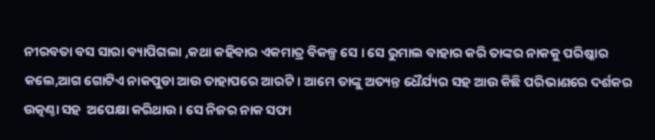ନୀରବତା ବସ ସାରା ବ୍ୟାପିଗଲା ,କଥା କହିବାର ଏକମାତ୍ର ବିକଳ୍ପ ସେ । ସେ ରୁମାଲ ବାହାର କରି ତାଙ୍କର ନାକକୁ ପରିଷ୍କାର କଲେ,ଆଗ ଗୋଟିଏ ନାକପୁଡା ଆଉ ତାହାପରେ ଆରଟି । ଆମେ ତାଙ୍କୁ ଅତ୍ୟନ୍ତ ଧୈର୍ଯ୍ୟର ସହ ଆଉ କିଛି ପରିଭାଣରେ ଦର୍ଶକର ଉତ୍କଣ୍ଠା ସହ  ଅପେକ୍ଷା କରିଥାଉ । ସେ ନିଜର ନାକ ସଫା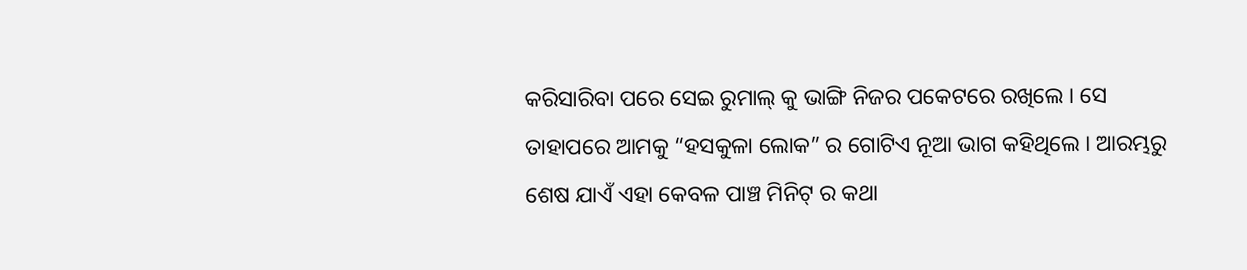କରିସାରିବା ପରେ ସେଇ ରୁମାଲ୍ କୁ ଭାଙ୍ଗି ନିଜର ପକେଟରେ ରଖିଲେ । ସେ ତାହାପରେ ଆମକୁ “ହସକୁଳା ଲୋକ” ର ଗୋଟିଏ ନୂଆ ଭାଗ କହିଥିଲେ । ଆରମ୍ଭରୁ ଶେଷ ଯାଏଁ ଏହା କେବଳ ପାଞ୍ଚ ମିନିଟ୍ ର କଥା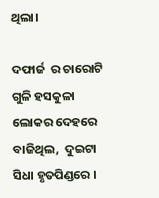ଥିଲା।

ଦଫାର୍ଜ  ର ଚାରୋଟି ଗୁଳି ହସକୁଳା ଲୋକର ଦେହରେ ବାଜିଥିଲ,  ଦୁଇଟା ସିଧା ହୃତପିଣ୍ଡରେ ।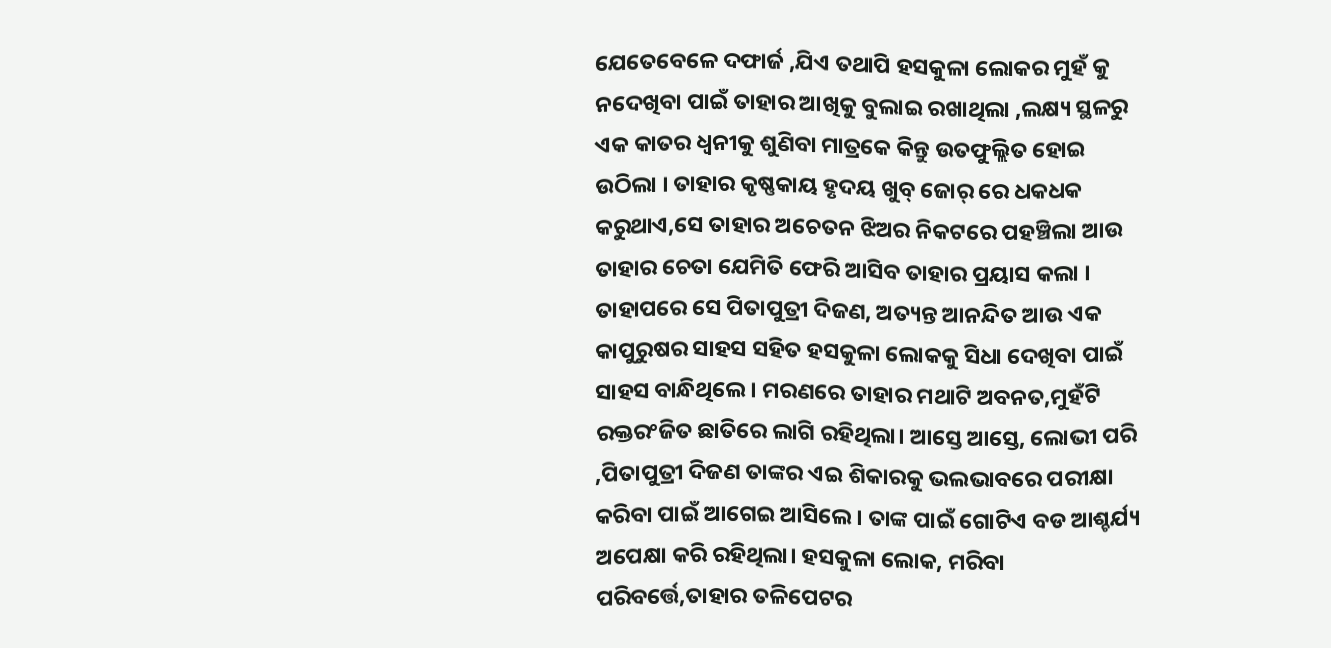ଯେତେବେଳେ ଦଫାର୍ଜ ,ଯିଏ ତଥାପି ହସକୁଳା ଲୋକର ମୁହଁ କୁ ନଦେଖିବା ପାଇଁ ତାହାର ଆଖିକୁ ବୁଲାଇ ରଖାଥିଲା ,ଲକ୍ଷ୍ୟ ସ୍ଥଳରୁ ଏକ କାତର ଧ୍ୱନୀକୁ ଶୁଣିବା ମାତ୍ରକେ କିନ୍ତୁ ଉତଫୁଲ୍ଲିତ ହୋଇ ଉଠିଲା । ତାହାର କୃଷ୍ଣକାୟ ହୃଦୟ ଖୁବ୍ ଜୋର୍ ରେ ଧକଧକ କରୁଥାଏ,ସେ ତାହାର ଅଚେତନ ଝିଅର ନିକଟରେ ପହଞ୍ଚିଲା ଆଉ ତାହାର ଚେତା ଯେମିତି ଫେରି ଆସିବ ତାହାର ପ୍ରୟାସ କଲା । ତାହାପରେ ସେ ପିତାପୁତ୍ରୀ ଦିଜଣ, ଅତ୍ୟନ୍ତ ଆନନ୍ଦିତ ଆଉ ଏକ କାପୁରୁଷର ସାହସ ସହିତ ହସକୁଳା ଲୋକକୁ ସିଧା ଦେଖିବା ପାଇଁ ସାହସ ବାନ୍ଧିଥିଲେ । ମରଣରେ ତାହାର ମଥାଟି ଅବନତ,ମୁହଁଟି ରକ୍ତରଂଜିତ ଛାତିରେ ଲାଗି ରହିଥିଲା। ଆସ୍ତେ ଆସ୍ତେ, ଲୋଭୀ ପରି ,ପିତାପୁତ୍ରୀ ଦିଜଣ ତାଙ୍କର ଏଇ ଶିକାରକୁ ଭଲଭାବରେ ପରୀକ୍ଷା କରିବା ପାଇଁ ଆଗେଇ ଆସିଲେ । ତାଙ୍କ ପାଇଁ ଗୋଟିଏ ବଡ ଆଶ୍ଚର୍ଯ୍ୟ ଅପେକ୍ଷା କରି ରହିଥିଲା। ହସକୁଳା ଲୋକ, ମରିବା ପରିବର୍ତ୍ତେ,ତାହାର ତଳିପେଟର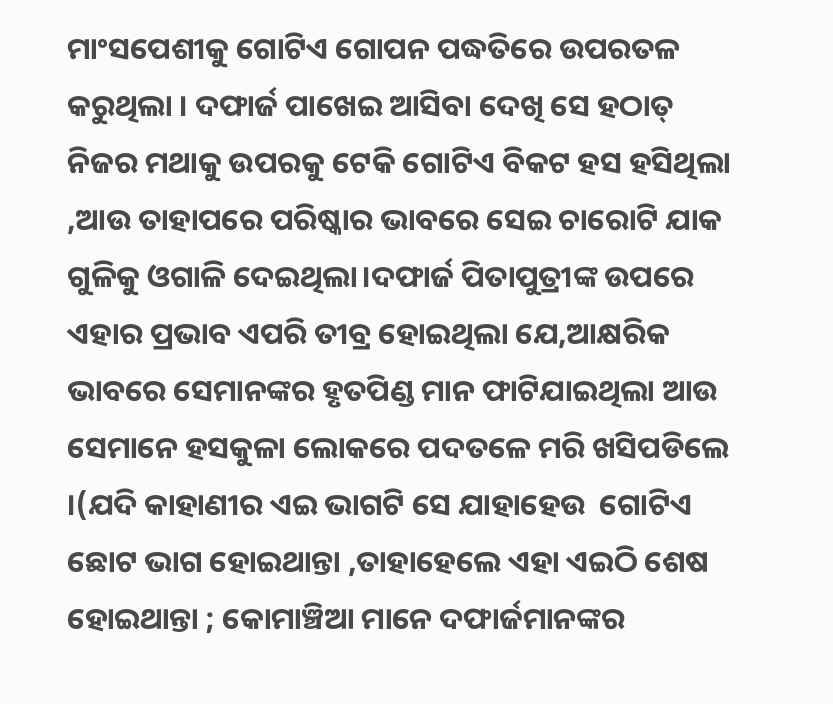ମାଂସପେଶୀକୁ ଗୋଟିଏ ଗୋପନ ପଦ୍ଧତିରେ ଉପରତଳ କରୁଥିଲା । ଦଫାର୍ଜ ପାଖେଇ ଆସିବା ଦେଖି ସେ ହଠାତ୍ ନିଜର ମଥାକୁ ଉପରକୁ ଟେକି ଗୋଟିଏ ବିକଟ ହସ ହସିଥିଲା ,ଆଉ ତାହାପରେ ପରିଷ୍କାର ଭାବରେ ସେଇ ଚାରୋଟି ଯାକ ଗୁଳିକୁ ଓଗାଳି ଦେଇଥିଲା।ଦଫାର୍ଜ ପିତାପୁତ୍ରୀଙ୍କ ଉପରେ ଏହାର ପ୍ରଭାବ ଏପରି ତୀବ୍ର ହୋଇଥିଲା ଯେ,ଆକ୍ଷରିକ ଭାବରେ ସେମାନଙ୍କର ହୃତପିଣ୍ଡ ମାନ ଫାଟିଯାଇଥିଲା ଆଉ ସେମାନେ ହସକୁଳା ଲୋକରେ ପଦତଳେ ମରି ଖସିପଡିଲେ ।(ଯଦି କାହାଣୀର ଏଇ ଭାଗଟି ସେ ଯାହାହେଉ  ଗୋଟିଏ ଛୋଟ ଭାଗ ହୋଇଥାନ୍ତା ,ତାହାହେଲେ ଏହା ଏଇଠି ଶେଷ ହୋଇଥାନ୍ତା ; କୋମାଞ୍ଚିଆ ମାନେ ଦଫାର୍ଜମାନଙ୍କର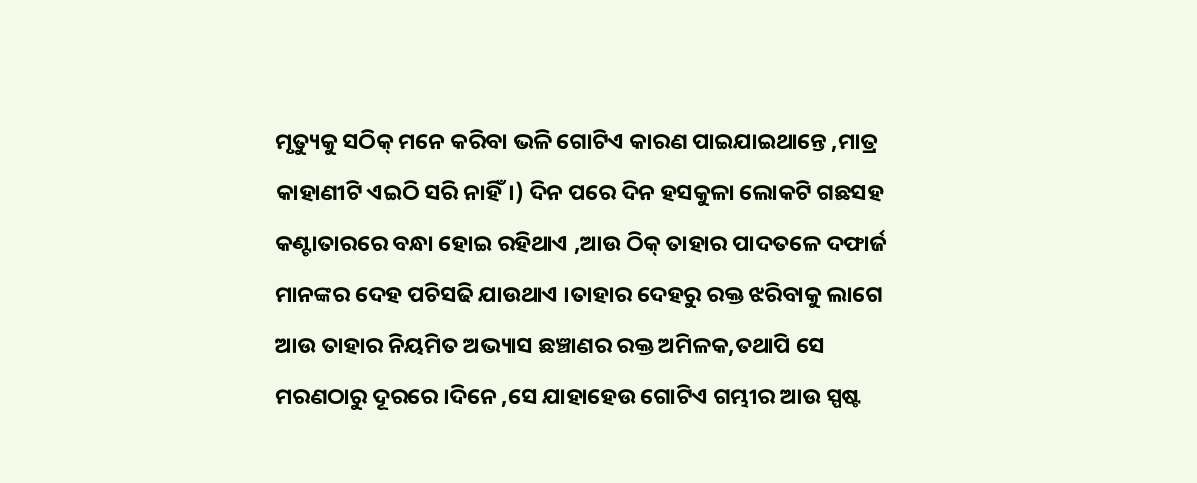ମୃତ୍ୟୁକୁ ସଠିକ୍ ମନେ କରିବା ଭଳି ଗୋଟିଏ କାରଣ ପାଇଯାଇଥାନ୍ତେ ,ମାତ୍ର କାହାଣୀଟି ଏଇଠି ସରି ନାହିଁ।) ଦିନ ପରେ ଦିନ ହସକୁଳା ଲୋକଟି ଗଛସହ କଣ୍ଟାତାରରେ ବନ୍ଧା ହୋଇ ରହିଥାଏ ,ଆଉ ଠିକ୍ ତାହାର ପାଦତଳେ ଦଫାର୍ଜ ମାନଙ୍କର ଦେହ ପଚିସଢି ଯାଉଥାଏ ।ତାହାର ଦେହରୁ ରକ୍ତ ଝରିବାକୁ ଲାଗେ ଆଉ ତାହାର ନିୟମିତ ଅଭ୍ୟାସ ଛଞ୍ଚାଣର ରକ୍ତ ଅମିଳକ,ତଥାପି ସେ ମରଣଠାରୁ ଦୂରରେ ।ଦିନେ ,ସେ ଯାହାହେଉ ଗୋଟିଏ ଗମ୍ଭୀର ଆଉ ସ୍ପଷ୍ଟ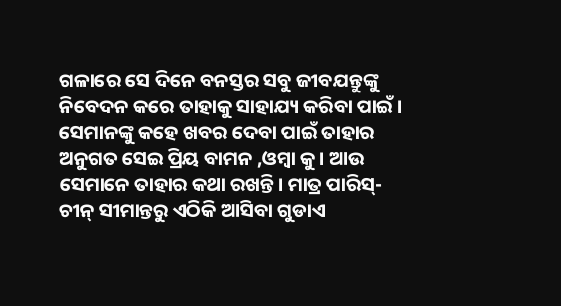ଗଳାରେ ସେ ଦିନେ ବନସ୍ତର ସବୁ ଜୀବଯନ୍ତୁଙ୍କୁ ନିବେଦନ କରେ ତାହାକୁ ସାହାଯ୍ୟ କରିବା ପାଇଁ । ସେମାନଙ୍କୁ କହେ ଖବର ଦେବା ପାଇଁ ତାହାର ଅନୁଗତ ସେଇ ପ୍ରିୟ ବାମନ ,ଓମ୍ବା କୁ। ଆଉ ସେମାନେ ତାହାର କଥା ରଖନ୍ତି। ମାତ୍ର ପାରିସ୍-ଚୀନ୍ ସୀମାନ୍ତରୁ ଏଠିକି ଆସିବା ଗୁଡାଏ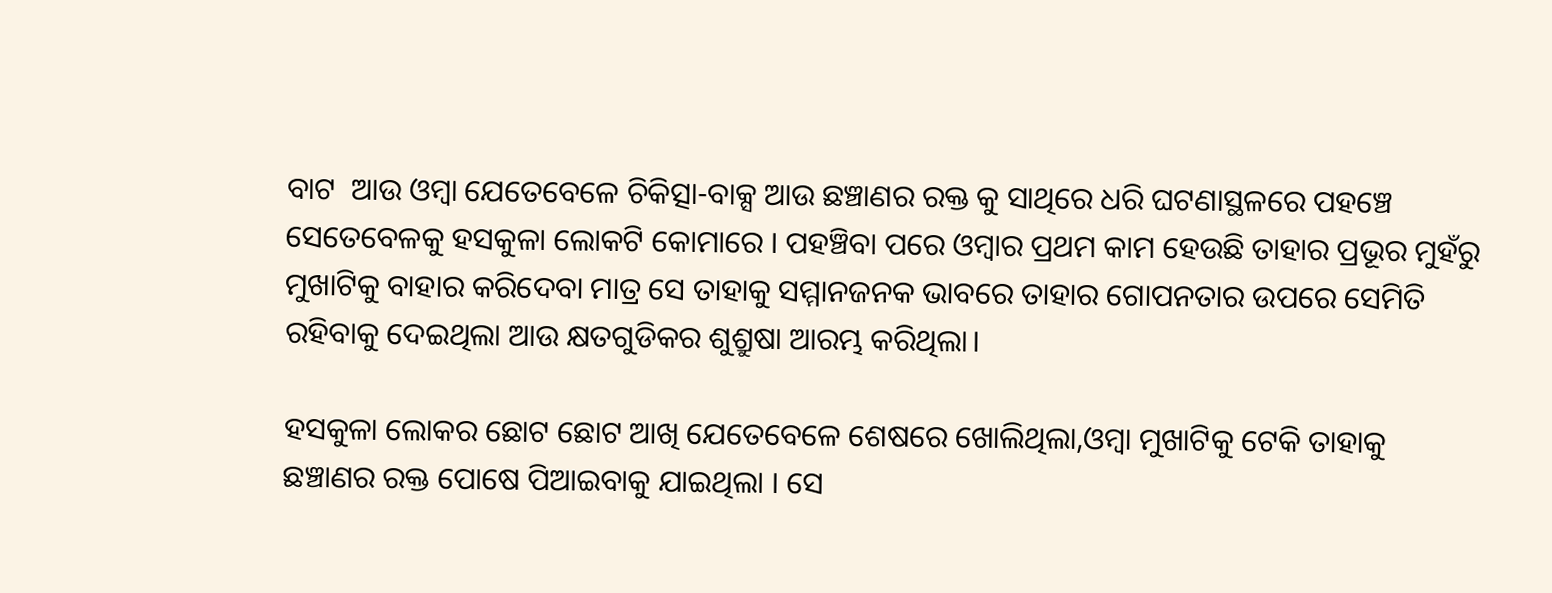ବାଟ  ଆଉ ଓମ୍ବା ଯେତେବେଳେ ଚିକିତ୍ସା-ବାକ୍ସ ଆଉ ଛଞ୍ଚାଣର ରକ୍ତ କୁ ସାଥିରେ ଧରି ଘଟଣାସ୍ଥଳରେ ପହଞ୍ଚେ ସେତେବେଳକୁ ହସକୁଳା ଲୋକଟି କୋମାରେ । ପହଞ୍ଚିବା ପରେ ଓମ୍ବାର ପ୍ରଥମ କାମ ହେଉଛି ତାହାର ପ୍ରଭୂର ମୁହଁରୁ ମୁଖାଟିକୁ ବାହାର କରିଦେବା ମାତ୍ର ସେ ତାହାକୁ ସମ୍ମାନଜନକ ଭାବରେ ତାହାର ଗୋପନତାର ଉପରେ ସେମିତି ରହିବାକୁ ଦେଇଥିଲା ଆଉ କ୍ଷତଗୁଡିକର ଶୁଶ୍ରୁଷା ଆରମ୍ଭ କରିଥିଲା।

ହସକୁଳା ଲୋକର ଛୋଟ ଛୋଟ ଆଖି ଯେତେବେଳେ ଶେଷରେ ଖୋଲିଥିଲା,ଓମ୍ବା ମୁଖାଟିକୁ ଟେକି ତାହାକୁ ଛଞ୍ଚାଣର ରକ୍ତ ପୋଷେ ପିଆଇବାକୁ ଯାଇଥିଲା । ସେ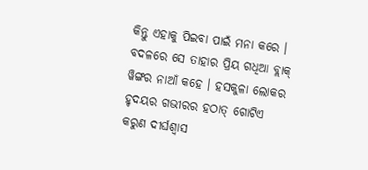କିନ୍ତୁ ଏହାକୁ ପିଇବା ପାଇଁ ମନା କରେ । ବଦଳରେ ସେ ତାହାର ପ୍ରିୟ ଗଧିଆ ବ୍ଲାକ୍ ୱିଙ୍ଗର ନାଆଁ କହେ । ହସକୁଳା ଲୋକର ହୃଦୟର ଗଭୀରର ହଠାତ୍ ଗୋଟିଏ କରୁଣ ଦୀର୍ଘଶ୍ୱାସ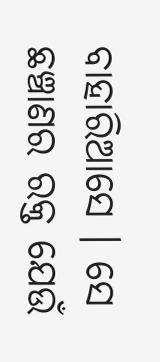ବାହାରିଆସେ । ସେ ଛଞ୍ଚାଣର ରକ୍ତ ଯେଉଁ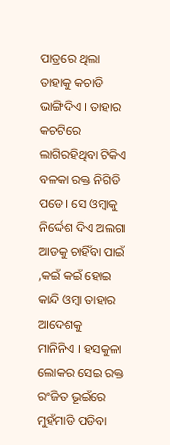ପାତ୍ରରେ ଥିଲା ତାହାକୁ କଚାଡି ଭାଙ୍ଗିଦିଏ । ତାହାର କଚଟିରେ ଲାଗିରହିଥିବା ଟିକିଏ ବଳକା ରକ୍ତ ନିଗିଡି ପଡେ। ସେ ଓମ୍ବାକୁ ନିର୍ଦ୍ଦେଶ ଦିଏ ଅଲଗା ଆଡକୁ ଚାହିଁବା ପାଇଁ ,କଇଁ କଇଁ ହୋଇ କାନ୍ଦି ଓମ୍ବା ତାହାର ଆଦେଶକୁ
ମାନିନିଏ । ହସକୁଳା ଲୋକର ସେଇ ରକ୍ତ ରଂଜିତ ଭୂଇଁରେ ମୁହଁମାଡି ପଡିବା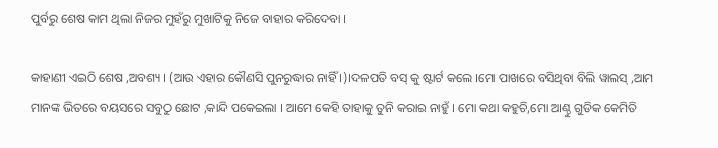ପୁର୍ବରୁ ଶେଷ କାମ ଥିଲା ନିଜର ମୁହଁରୁ ମୁଖାଟିକୁ ନିଜେ ବାହାର କରିଦେବା ।

କାହାଣୀ ଏଇଠି ଶେଷ ,ଅବଶ୍ୟ । (ଆଉ ଏହାର କୌଣସି ପୁନରୁଦ୍ଧାର ନାହିଁ ।)।ଦଳପତି ବସ୍ କୁ ଷ୍ଟାର୍ଟ କଲେ ।ମୋ ପାଖରେ ବସିଥିବା ବିଲି ୱାଲସ୍ ,ଆମ ମାନଙ୍କ ଭିତରେ ବୟସରେ ସବୁଠୁ ଛୋଟ ,କାନ୍ଦି ପକେଇଲା । ଆମେ କେହି ତାହାକୁ ତୁନି କରାଇ ନାହୁଁ । ମୋ କଥା କହୁଚି,ମୋ ଆଣ୍ଠୁ ଗୁଡିକ କେମିତି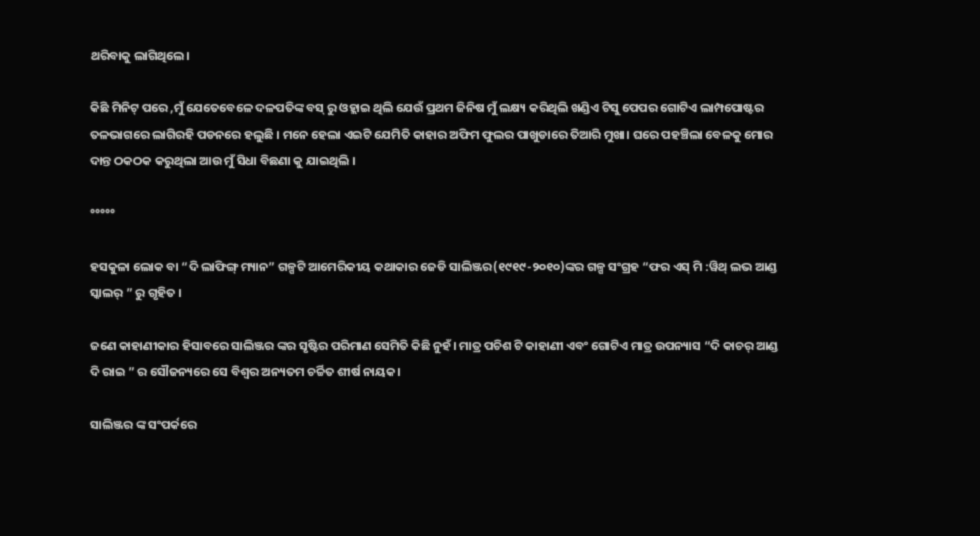ଥରିବାକୁ ଲାଗିଥିଲେ।

କିଛି ମିନିଟ୍ ପରେ ,ମୁଁ ଯେତେବେଳେ ଦଳପତିଙ୍କ ବସ୍ ରୁ ଓହ୍ଲାଇ ଥିଲି ଯେଉଁ ପ୍ରଥମ ଜିନିଷ ମୁଁ ଲକ୍ଷ୍ୟ କରିଥିଲି ଖଣ୍ଡିଏ ଟିସୁ ପେପର ଗୋଟିଏ ଲାମ୍ପପୋଷ୍ଟର ତଳଭାଗରେ ଲାଗିରହି ପଡନରେ ହଲୁଛି । ମନେ ହେଲା ଏଇଟି ଯେମିତି କାହାର ଅଫିମ ଫୁଲର ପାଖୁଡାରେ ତିଆରି ମୁଖା। ଘରେ ପହଞ୍ଚିଲା ବେଳକୁ ମୋର ଦାନ୍ତ ଠକଠକ କରୁଥିଲା ଆଉ ମୁଁ ସିଧା ବିଛଣା କୁ ଯାଇଥିଲି ।

°°°°°

ହସକୁଳା ଲୋକ ବା “ଦି ଲାଫିଙ୍ଗ୍ ମ୍ୟାନ” ଗଳ୍ପଟି ଆମେରିକୀୟ କଥାକାର ଜେଡି ସାଲିଞ୍ଜର(୧୯୧୯-୨୦୧୦)ଙ୍କର ଗଳ୍ପ ସଂଗ୍ରହ “ଫର ଏସ୍ ମି :ୱିଥ୍ ଲଭ ଆଣ୍ଡ ସ୍କାଲର୍ ” ରୁ ଗୃହିତ ।

ଜଣେ କାହାଣୀକାର ହିସାବରେ ସାଲିଞ୍ଜର ଙ୍କର ସୃଷ୍ଟିର ପରିମାଣ ସେମିତି କିଛି ନୁହଁ। ମାତ୍ର ପଚିଶ ଟି କାହାଣୀ ଏବଂ ଗୋଟିଏ ମାତ୍ର ଉପନ୍ୟାସ “ଦି କାଚର୍ ଆଣ୍ଡ ଦି ରାଇ ” ର ସୌଜନ୍ୟରେ ସେ ବିଶ୍ୱର ଅନ୍ୟତମ ଚର୍ଚ୍ଚିତ ଶୀର୍ଷ ନାୟକ।

ସାଲିଞ୍ଜର ଙ୍କ ସଂପର୍କରେ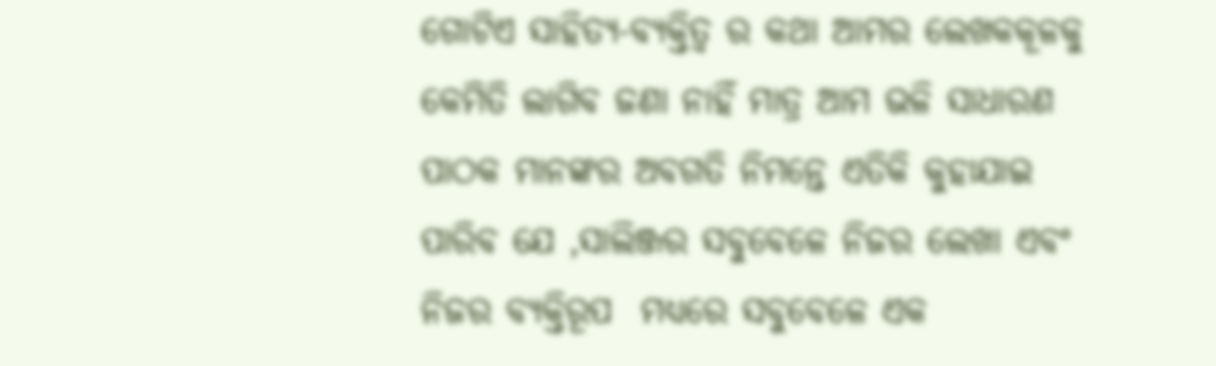ଗୋଟିଏ ସାହିତ୍ୟ-ବ୍ୟକ୍ତିତ୍ୱ ର କଥା ଆମର ଲେଖକକୂଳକୁ କେମିତି ଲାଗିବ ଜଣା ନାହିଁ ମାତ୍ର ଆମ ଭଳି ସାଧାରଣ ପାଠକ ମାନଙ୍କର ଅବଗତି ନିମନ୍ତେ ଏତିକି କୁହାଯାଇ ପାରିବ ଯେ ,ସାଲିଞ୍ଜର ସବୁବେଳେ ନିଜର ଲେଖା ଏବଂ ନିଜର ବ୍ୟକ୍ତିରୂପ  ମଧ୍ୟରେ ସବୁବେଳେ ଏକ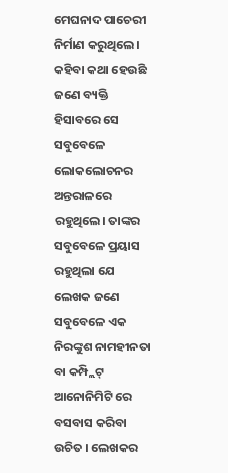ମେଘନାଦ ପାଚେରୀ ନିର୍ମାଣ କରୁଥିଲେ । କହିବା କଥା ହେଉଛି ଜଣେ ବ୍ୟକ୍ତି ହିସାବରେ ସେ ସବୁବେଳେ ଲୋକଲୋଚନର ଅନ୍ତରାଳରେ ରହୁଥିଲେ। ତାଙ୍କର ସବୁବେଳେ ପ୍ରୟାସ ରହୁଥିଲା ଯେ ଲେଖକ ଜଣେ ସବୁବେଳେ ଏକ ନିରଙ୍କୁଶ ନାମହୀନତା ବା କମ୍ପ୍ଲିଟ୍ ଆନୋନିମିଟି ରେ ବସବାସ କରିବା ଉଚିତ । ଲେଖକର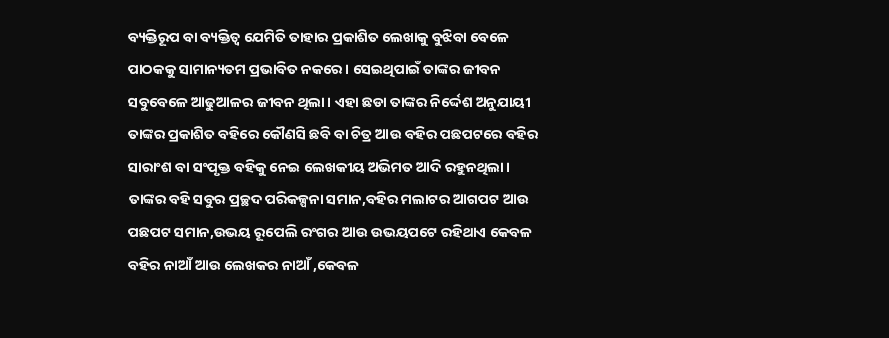ବ୍ୟକ୍ତିରୂପ ବା ବ୍ୟକ୍ତିତ୍ୱ ଯେମିତି ତାହାର ପ୍ରକାଶିତ ଲେଖାକୁ ବୁଝିବା ବେଳେ ପାଠକକୁ ସାମାନ୍ୟତମ ପ୍ରଭାବିତ ନକରେ। ସେଇଥିପାଇଁ ତାଙ୍କର ଜୀବନ ସବୁବେଳେ ଆଢୁଆଳର ଜୀବନ ଥିଲା। ଏହା ଛଡା ତାଙ୍କର ନିର୍ଦ୍ଦେଶ ଅନୁଯାୟୀ ତାଙ୍କର ପ୍ରକାଶିତ ବହିରେ କୌଣସି ଛବି ବା ଚିତ୍ର ଆଉ ବହିର ପଛପଟରେ ବହିର ସାରାଂଶ ବା ସଂପୃକ୍ତ ବହିକୁ ନେଇ ଲେଖକୀୟ ଅଭିମତ ଆଦି ରହୁନଥିଲା। ତାଙ୍କର ବହି ସବୁର ପ୍ରଚ୍ଛଦ ପରିକଳ୍ପନା ସମାନ,ବହିର ମଲାଟର ଆଗପଟ ଆଉ ପଛପଟ ସମାନ,ଉଭୟ ରୂପେଲି ରଂଗର ଆଉ ଉଭୟପଟେ ରହିଥାଏ କେବଳ ବହିର ନାଆଁ ଆଉ ଲେଖକର ନାଆଁ ,କେବଳ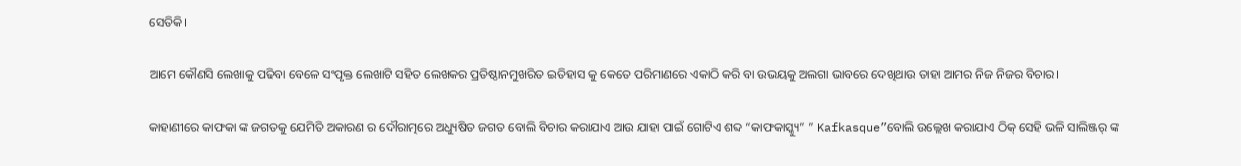ସେତିକି।

ଆମେ କୌଣସି ଲେଖାକୁ ପଢିବା ବେଳେ ସଂପୃକ୍ତ ଲେଖାଟି ସହିତ ଲେଖକର ପ୍ରତିଷ୍ଠାନମୁଖରିତ ଇତିହାସ କୁ କେତେ ପରିମାଣରେ ଏକାଠି କରି ବା ଉଭୟକୁ ଅଲଗା ଭାବରେ ଦେଖିଥାଉ ତାହା ଆମର ନିଜ ନିଜର ବିଚାର।

କାହାଣୀରେ କାଫକା ଙ୍କ ଜଗତକୁ ଯେମିତି ଅକାରଣ ର ଦୌରାତ୍ମରେ ଅଧ୍ୟୁଷିତ ଜଗତ ବୋଲି ବିଚାର କରାଯାଏ ଆଉ ଯାହା ପାଇଁ ଗୋଟିଏ ଶବ୍ଦ “କାଫକାସ୍କ୍ୟୁ” ” Kafkasque”ବୋଲି ଉଲ୍ଲେଖ କରାଯାଏ ଠିକ୍ ସେହି ଭଳି ସାଲିଞ୍ଜର୍ ଙ୍କ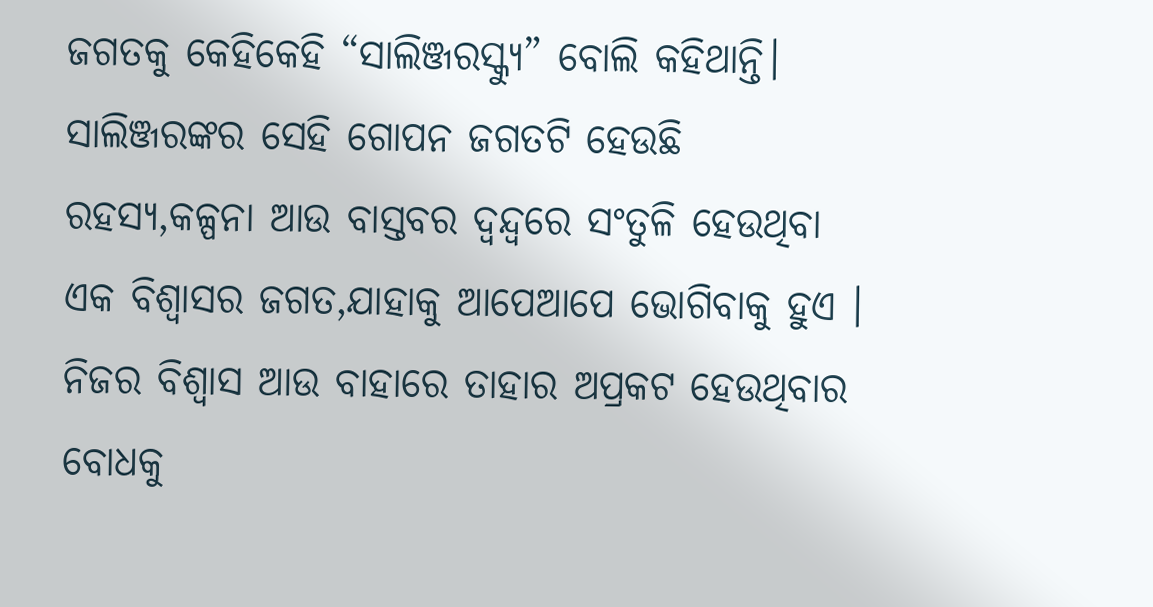ଜଗତକୁ କେହିକେହି “ସାଲିଞ୍ଜରସ୍କ୍ୟୁ” ବୋଲି କହିଥାନ୍ତି। ସାଲିଞ୍ଜରଙ୍କର ସେହି ଗୋପନ ଜଗତଟି ହେଉଛି ରହସ୍ୟ,କଳ୍ପନା ଆଉ ବାସ୍ତବର ଦ୍ୱନ୍ଦ୍ୱରେ ସଂତୁଳି ହେଉଥିବା ଏକ ବିଶ୍ୱାସର ଜଗତ,ଯାହାକୁ ଆପେଆପେ ଭୋଗିବାକୁ ହୁଏ । ନିଜର ବିଶ୍ୱାସ ଆଉ ବାହାରେ ତାହାର ଅପ୍ରକଟ ହେଉଥିବାର ବୋଧକୁ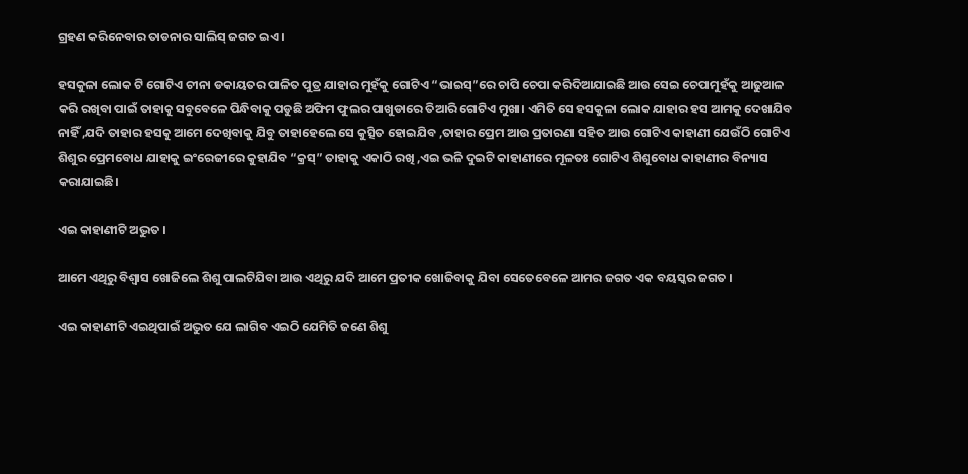ଗ୍ରହଣ କରିନେବାର ତାଡନାର ସାଲିସ୍ ଜଗତ ଇଏ ।

ହସକୁଳା ଲୋକ ଟି ଗୋଟିଏ ଚୀନା ଡକାୟତର ପାଳିତ ପୁତ୍ର ଯାହାର ମୁହଁକୁ ଗୋଟିଏ “ଭାଇସ୍”ରେ ଚାପି ଚେପା କରିଦିଆଯାଇଛି ଆଉ ସେଇ ଚେପାମୁହଁକୁ ଆଢୁଆଳ କରି ରଖିବା ପାଇଁ ତାହାକୁ ସବୁବେଳେ ପିନ୍ଧିବାକୁ ପଡୁଛି ଅଫିମ ଫୁଲର ପାଖୁଡାରେ ତିଆରି ଗୋଟିଏ ମୁଖା। ଏମିତି ସେ ହସକୁଳା ଲୋକ ଯାହାର ହସ ଆମକୁ ଦେଖାଯିବ ନାହିଁ ,ଯଦି ତାହାର ହସକୁ ଆମେ ଦେଖିବାକୁ ଯିବୁ ତାହାହେଲେ ସେ କୁତ୍ସିତ ହୋଇଯିବ ,ତାହାର ପ୍ରେମ ଆଉ ପ୍ରତାରଣା ସହିତ ଆଉ ଗୋଟିଏ କାହାଣୀ ଯେଉଁଠି ଗୋଟିଏ ଶିଶୁର ପ୍ରେମବୋଧ ଯାହାକୁ ଇଂରେଜୀରେ କୁହାଯିବ “କ୍ରସ୍” ତାହାକୁ ଏକାଠି ରଖି ,ଏଇ ଭଳି ଦୁଇଟି କାହାଣୀରେ ମୂଳତଃ ଗୋଟିଏ ଶିଶୁବୋଧ କାହାଣୀର ବିନ୍ୟାସ କରାଯାଇଛି।

ଏଇ କାହାଣୀଟି ଅଦ୍ଭୁତ ।

ଆମେ ଏଥିରୁ ବିଶ୍ୱାସ ଖୋଜିଲେ ଶିଶୁ ପାଲଟିଯିବା ଆଉ ଏଥିରୁ ଯଦି ଆମେ ପ୍ରତୀକ ଖୋଜିବାକୁ ଯିବା ସେତେବେଳେ ଆମର ଜଗତ ଏକ ବୟସ୍କର ଜଗତ ।

ଏଇ କାହାଣୀଟି ଏଇଥିପାଇଁ ଅଦ୍ଭୁତ ଯେ ଲାଗିବ ଏଇଠି ଯେମିତି ଜଣେ ଶିଶୁ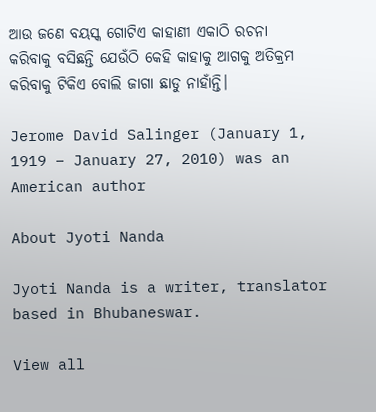ଆଉ ଜଣେ ବୟସ୍କ ଗୋଟିଏ କାହାଣୀ ଏକାଠି ରଚନା କରିବାକୁ ବସିଛନ୍ତି ଯେଉଁଠି କେହି କାହାକୁ ଆଗକୁ ଅତିକ୍ରମ କରିବାକୁ ଟିକିଏ ବୋଲି ଜାଗା ଛାଡୁ ନାହାଁନ୍ତି।

Jerome David Salinger (January 1, 1919 – January 27, 2010) was an American author

About Jyoti Nanda

Jyoti Nanda is a writer, translator based in Bhubaneswar.

View all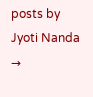posts by Jyoti Nanda →